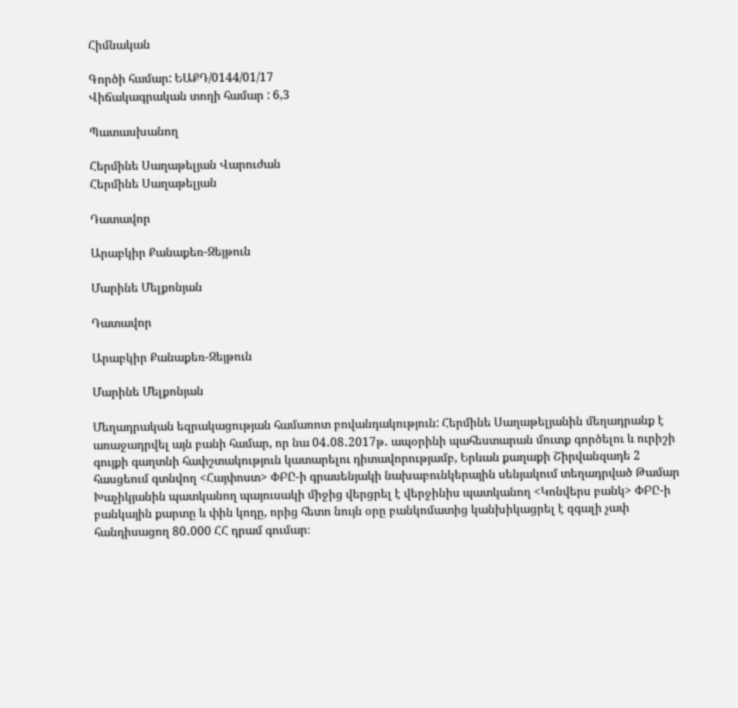Հիմնական

Գործի համար: ԵԱՔԴ/0144/01/17
Վիճակագրական տողի համար : 6,3

Պատասխանող

Հերմինե Սաղաթելյան Վարուժան
Հերմինե Սաղաթելյան

Դատավոր

Արաբկիր Քանաքեռ-Զեյթուն

Մարինե Մելքոնյան

Դատավոր

Արաբկիր Քանաքեռ-Զեյթուն

Մարինե Մելքոնյան

Մեղադրական եզրակացության համառոտ բովանդակություն: Հերմինե Սաղաթելյանին մեղադրանք է առաջադրվել այն բանի համար, որ նա 04․08․2017թ․ ապօրինի պահեստարան մուտք գործելու և ուրիշի գույքի գաղտնի հափշտակություն կատարելու դիտավորությամբ, Երևան քաղաքի Շիրվանզադե 2 հասցեում գտնվող <Հայփոստ> ՓԲԸ-ի գրասենյակի նախաբունկերային սենյակում տեղադրված Թամար Խաչիկյանին պատկանող պայուսակի միջից վերցրել է վերջինիս պատկանող <Կոնվերս բանկ> ՓԲԸ-ի բանկային քարտը և փին կոդը, որից հետո նույն օրը բանկոմատից կանխիկացրել է զգալի չափ հանդիսացող 80․000 ՀՀ դրամ գումար։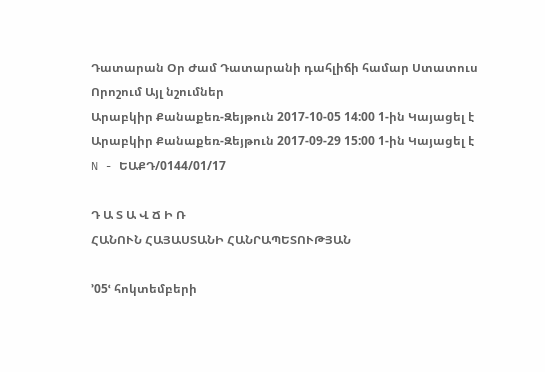Դատարան Օր Ժամ Դատարանի դահլիճի համար Ստատուս Որոշում Այլ նշումներ
Արաբկիր Քանաքեռ-Զեյթուն 2017-10-05 14:00 1-ին Կայացել է
Արաբկիր Քանաքեռ-Զեյթուն 2017-09-29 15:00 1-ին Կայացել է
N - ԵԱՔԴ/0144/01/17

Դ Ա Տ Ա Վ Ճ Ի Ռ
ՀԱՆՈՒՆ ՀԱՅԱՍՏԱՆԻ ՀԱՆՐԱՊԵՏՈՒԹՅԱՆ

՚05ՙ հոկտեմբերի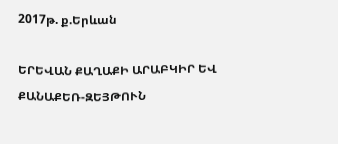2017թ. ք.Երևան

ԵՐԵՎԱՆ ՔԱՂԱՔԻ ԱՐԱԲԿԻՐ ԵՎ ՔԱՆԱՔԵՌ-ԶԵՅԹՈՒՆ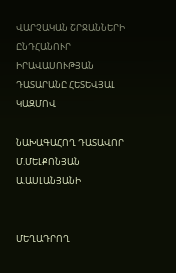ՎԱՐՉԱԿԱՆ ՇՐՋԱՆՆԵՐԻ
ԸՆԴՀԱՆՈՒՐ ԻՐԱՎԱՍՈՒԹՅԱՆ ԴԱՏԱՐԱՆԸ ՀԵՏԵՎՅԱԼ ԿԱԶՄՈՎ

ՆԱԽԱԳԱՀՈՂ ԴԱՏԱՎՈՐ Մ.ՄԵԼՔՈՆՅԱՆ
Ա.ԱՍԼԱՆՅԱՆԻ


ՄԵՂԱԴՐՈՂ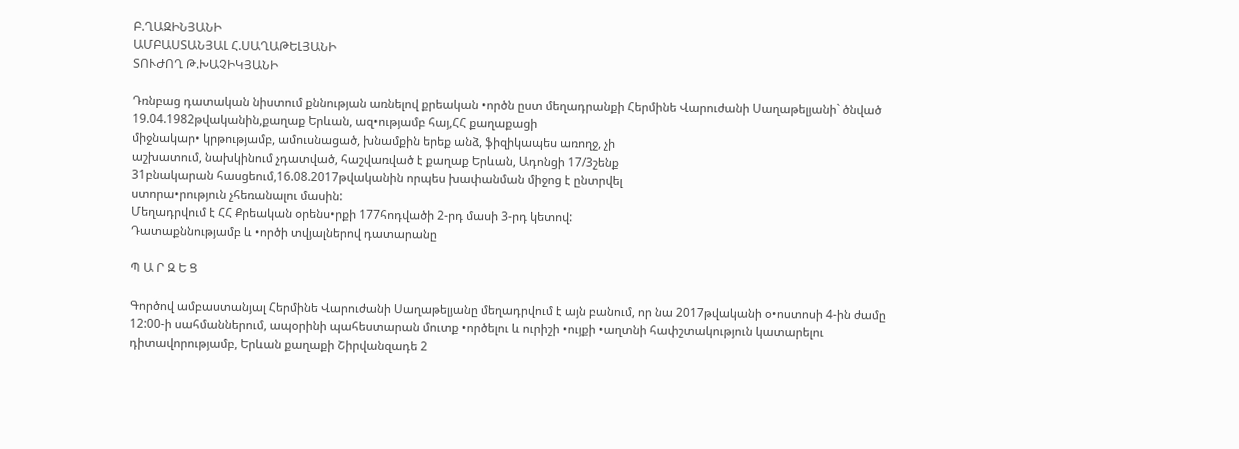Բ.ՂԱԶԻՆՅԱՆԻ
ԱՄԲԱՍՏԱՆՅԱԼ Հ.ՍԱՂԱԹԵԼՅԱՆԻ
ՏՈՒԺՈՂ Թ.ԽԱՉԻԿՅԱՆԻ

Դռնբաց դատական նիստում քննության առնելով քրեական •ործն ըստ մեղադրանքի Հերմինե Վարուժանի Սաղաթելյանի` ծնված 19.04.1982թվականին,քաղաք Երևան, ազ•ությամբ հայ,ՀՀ քաղաքացի
միջնակար• կրթությամբ, ամուսնացած, խնամքին երեք անձ, ֆիզիկապես առողջ, չի
աշխատում, նախկինում չդատված, հաշվառված է քաղաք Երևան, Ադոնցի 17/3շենք
31բնակարան հասցեում,16.08.2017թվականին որպես խափանման միջոց է ընտրվել
ստորա•րություն չհեռանալու մասին:
Մեղադրվում է ՀՀ Քրեական օրենս•րքի 177հոդվածի 2-րդ մասի 3-րդ կետով:
Դատաքննությամբ և •ործի տվյալներով դատարանը

Պ Ա Ր Զ Ե Ց

Գործով ամբաստանյալ Հերմինե Վարուժանի Սաղաթելյանը մեղադրվում է այն բանում, որ նա 2017թվականի օ•ոստոսի 4-ին ժամը 12:00-ի սահմաններում, ապօրինի պահեստարան մուտք •ործելու և ուրիշի •ույքի •աղտնի հափշտակություն կատարելու դիտավորությամբ, Երևան քաղաքի Շիրվանզադե 2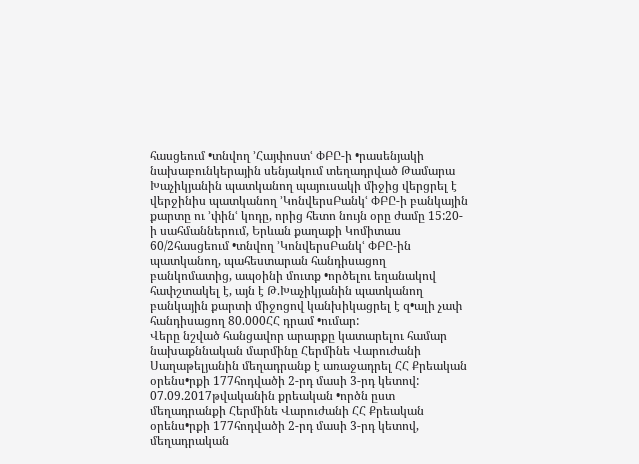հասցեում •տնվող ՚Հայփոստՙ ՓԲԸ-ի •րասենյակի նախաբունկերային սենյակում տեղադրված Թամարա Խաչիկյանին պատկանող պայուսակի միջից վերցրել է վերջինիս պատկանող ՚ԿոնվերսԲանկՙ ՓԲԸ-ի բանկային քարտը ու ՚փինՙ կոդը, որից հետո նույն օրը ժամը 15:20-ի սահմաններում, Երևան քաղաքի Կոմիտաս 60/2հասցեում •տնվող ՚ԿոնվերսԲանկՙ ՓԲԸ-ին պատկանող, պահեստարան հանդիսացող բանկոմատից, ապօինի մուտք •ործելու եղանակով հափշտակել է, այն է Թ.Խաչիկյանին պատկանող բանկային քարտի միջոցով կանխիկացրել է զ•ալի չափ հանդիսացող 80.000ՀՀ դրամ •ումար:
Վերը նշված հանցավոր արարքը կատարելու համար նախաքննական մարմինը Հերմինե Վարուժանի Սաղաթելյանին մեղադրանք է առաջադրել ՀՀ Քրեական օրենս•րքի 177հոդվածի 2-րդ մասի 3-րդ կետով:
07.09.2017թվականին քրեական •ործն ըստ մեղադրանքի Հերմինե Վարուժանի ՀՀ Քրեական օրենս•րքի 177հոդվածի 2-րդ մասի 3-րդ կետով, մեղադրական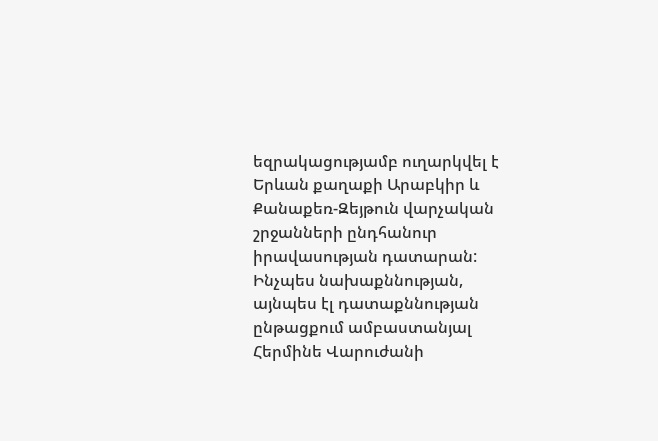եզրակացությամբ ուղարկվել է Երևան քաղաքի Արաբկիր և Քանաքեռ-Զեյթուն վարչական շրջանների ընդհանուր իրավասության դատարան:
Ինչպես նախաքննության, այնպես էլ դատաքննության ընթացքում ամբաստանյալ Հերմինե Վարուժանի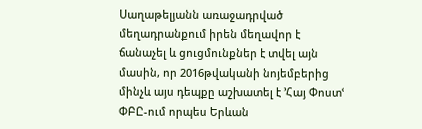Սաղաթելյանն առաջադրված մեղադրանքում իրեն մեղավոր է ճանաչել և ցուցմունքներ է տվել այն մասին, որ 2016թվականի նոյեմբերից մինչև այս դեպքը աշխատել է ՚Հայ Փոստՙ ՓԲԸ-ում որպես Երևան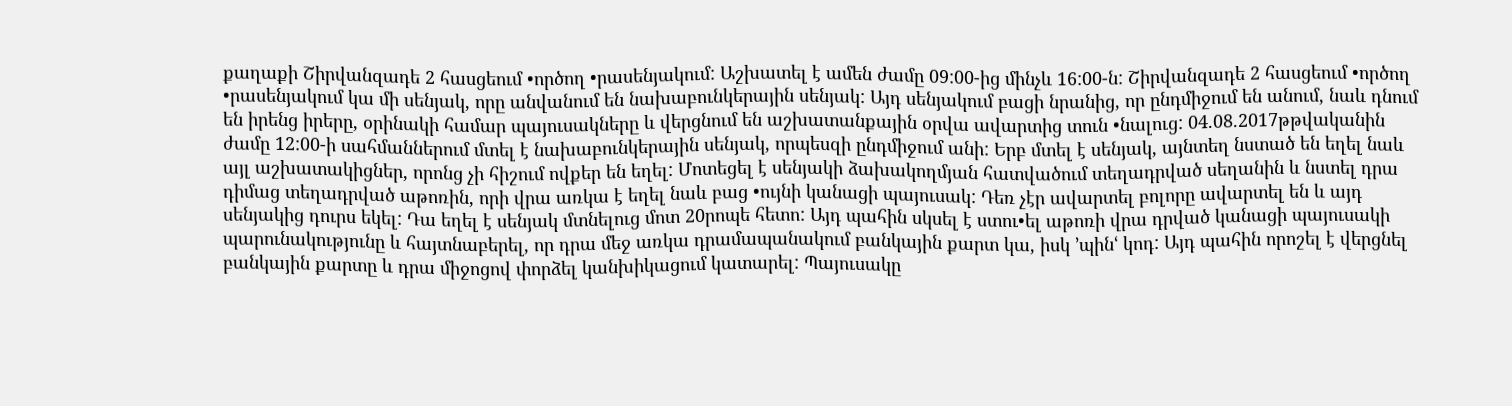քաղաքի Շիրվանզադե 2 հասցեում •ործող •րասենյակում: Աշխատել է ամեն ժամը 09:00-ից մինչև 16:00-ն: Շիրվանզադե 2 հասցեում •ործող •րասենյակում կա մի սենյակ, որը անվանում են նախաբունկերային սենյակ: Այդ սենյակում բացի նրանից, որ ընդմիջում են անում, նաև դնում են իրենց իրերը, օրինակի համար պայուսակները և վերցնում են աշխատանքային օրվա ավարտից տուն •նալուց: 04.08.2017թթվականին ժամը 12:00-ի սահմաններում մտել է նախաբունկերային սենյակ, որպեսզի ընդմիջում անի: Երբ մտել է սենյակ, այնտեղ նստած են եղել նաև այլ աշխատակիցներ, որոնց չի հիշում ովքեր են եղել: Մոտեցել է սենյակի ձախակողմյան հատվածում տեղադրված սեղանին և նստել դրա դիմաց տեղադրված աթոռին, որի վրա առկա է եղել նաև բաց •ույնի կանացի պայուսակ: Դեռ չէր ավարտել բոլորը ավարտել են և այդ սենյակից դուրս եկել: Դա եղել է սենյակ մտնելուց մոտ 20րոպե հետո: Այդ պահին սկսել է ստու•ել աթոռի վրա դրված կանացի պայուսակի պարունակությունը և հայտնաբերել, որ դրա մեջ առկա դրամապանակում բանկային քարտ կա, իսկ ՚պինՙ կոդ: Այդ պահին որոշել է վերցնել բանկային քարտը և դրա միջոցով փորձել կանխիկացում կատարել: Պայուսակը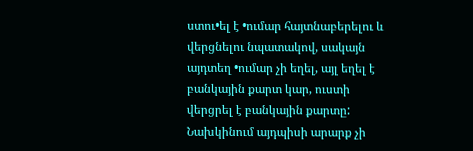ստու•ել է •ումար հայտնաբերելու և վերցնելու նպատակով, սակայն այդտեղ •ումար չի եղել, այլ եղել է բանկային քարտ կար, ուստի վերցրել է բանկային քարտը: Նախկինում այդպիսի արարք չի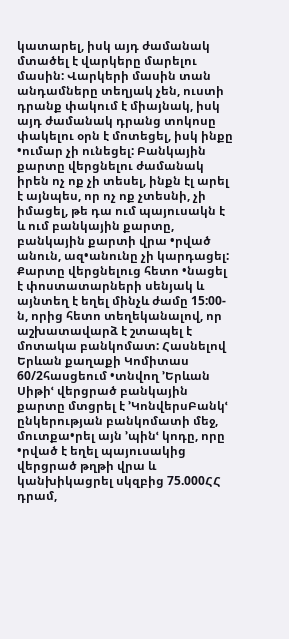կատարել, իսկ այդ ժամանակ մտածել է վարկերը մարելու մասին: Վարկերի մասին տան անդամները տեղյակ չեն, ուստի դրանք փակում է միայնակ, իսկ այդ ժամանակ դրանց տոկոսը փակելու օրն է մոտեցել, իսկ ինքը •ումար չի ունեցել: Բանկային քարտը վերցնելու ժամանակ իրեն ոչ ոք չի տեսել, ինքն էլ արել է այնպես, որ ոչ ոք չտեսնի, չի իմացել, թե դա ում պայուսակն է և ում բանկային քարտը, բանկային քարտի վրա •րված անուն, ազ•անունը չի կարդացել: Քարտը վերցնելուց հետո •նացել է փոստատարների սենյակ և այնտեղ է եղել մինչև ժամը 15:00-ն, որից հետո տեղեկանալով, որ աշխատավարձ է շտապել է մոտակա բանկոմատ: Հասնելով Երևան քաղաքի Կոմիտաս 60/2հասցեում •տնվող ՚Երևան Սիթիՙ վերցրած բանկային քարտը մտցրել է ՚ԿոնվերսԲանկՙ ընկերության բանկոմատի մեջ, մուտքա•րել այն ՚պինՙ կոդը, որը •րված է եղել պայուսակից վերցրած թղթի վրա և կանխիկացրել սկզբից 75.000ՀՀ դրամ,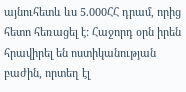այնուհետև ևս 5.000ՀՀ դրամ, որից հետո հեռացել է: Հաջորդ օրն իրեն հրավիրել են ոստիկանության բաժին, որտեղ էլ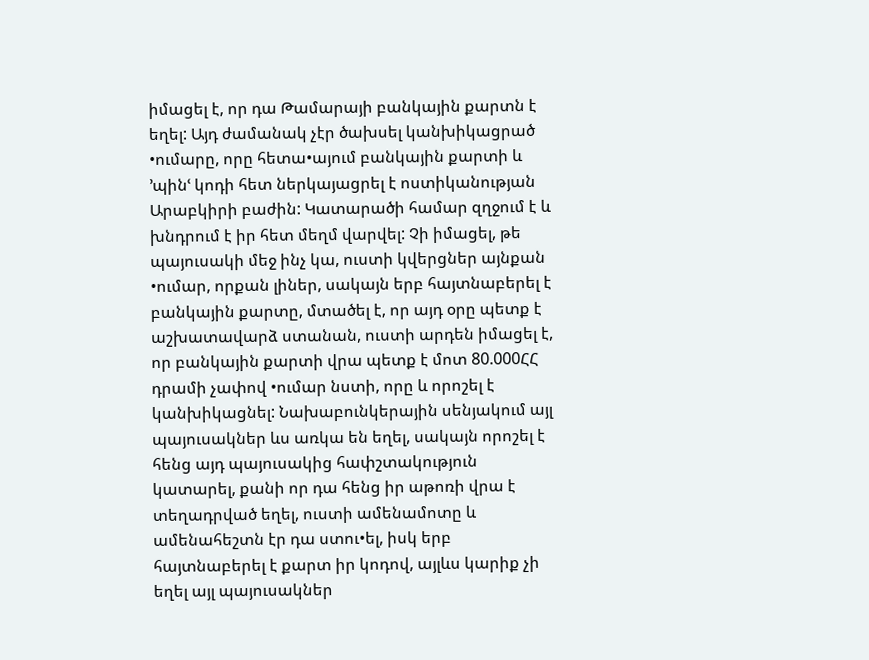իմացել է, որ դա Թամարայի բանկային քարտն է եղել: Այդ ժամանակ չէր ծախսել կանխիկացրած •ումարը, որը հետա•այում բանկային քարտի և ՚պինՙ կոդի հետ ներկայացրել է ոստիկանության Արաբկիրի բաժին: Կատարածի համար զղջում է և խնդրում է իր հետ մեղմ վարվել: Չի իմացել, թե պայուսակի մեջ ինչ կա, ուստի կվերցներ այնքան •ումար, որքան լիներ, սակայն երբ հայտնաբերել է բանկային քարտը, մտածել է, որ այդ օրը պետք է աշխատավարձ ստանան, ուստի արդեն իմացել է, որ բանկային քարտի վրա պետք է մոտ 80.000ՀՀ դրամի չափով •ումար նստի, որը և որոշել է կանխիկացնել: Նախաբունկերային սենյակում այլ պայուսակներ ևս առկա են եղել, սակայն որոշել է հենց այդ պայուսակից հափշտակություն կատարել, քանի որ դա հենց իր աթոռի վրա է տեղադրված եղել, ուստի ամենամոտը և ամենահեշտն էր դա ստու•ել, իսկ երբ հայտնաբերել է քարտ իր կոդով, այլևս կարիք չի եղել այլ պայուսակներ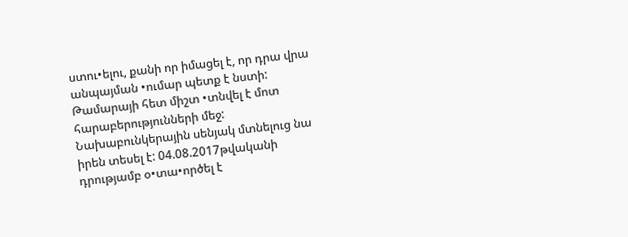ստու•ելու, քանի որ իմացել է, որ դրա վրա անպայման •ումար պետք է նստի: Թամարայի հետ միշտ •տնվել է մոտ հարաբերությունների մեջ: Նախաբունկերային սենյակ մտնելուց նա իրեն տեսել է: 04.08.2017թվականի դրությամբ օ•տա•ործել է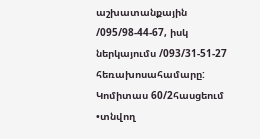աշխատանքային /095/98-44-67, իսկ ներկայումս /093/31-51-27 հեռախոսահամարը: Կոմիտաս 60/2հասցեում •տնվող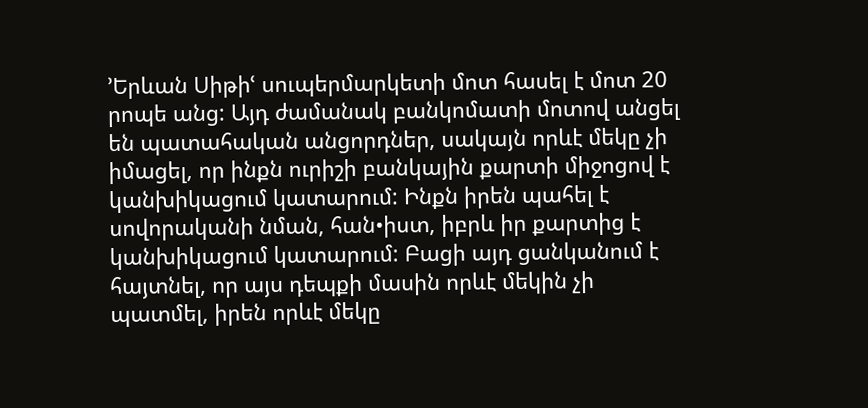՚Երևան Սիթիՙ սուպերմարկետի մոտ հասել է մոտ 20 րոպե անց: Այդ ժամանակ բանկոմատի մոտով անցել են պատահական անցորդներ, սակայն որևէ մեկը չի իմացել, որ ինքն ուրիշի բանկային քարտի միջոցով է կանխիկացում կատարում: Ինքն իրեն պահել է սովորականի նման, հան•իստ, իբրև իր քարտից է կանխիկացում կատարում: Բացի այդ ցանկանում է հայտնել, որ այս դեպքի մասին որևէ մեկին չի պատմել, իրեն որևէ մեկը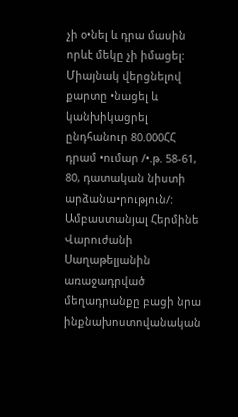չի օ•նել և դրա մասին որևէ մեկը չի իմացել: Միայնակ վերցնելով քարտը •նացել և կանխիկացրել ընդհանուր 80.000ՀՀ դրամ •ումար /•.թ. 58-61, 80, դատական նիստի արձանա•րություն/:
Ամբաստանյալ Հերմինե Վարուժանի Սաղաթելյանին առաջադրված մեղադրանքը բացի նրա ինքնախոստովանական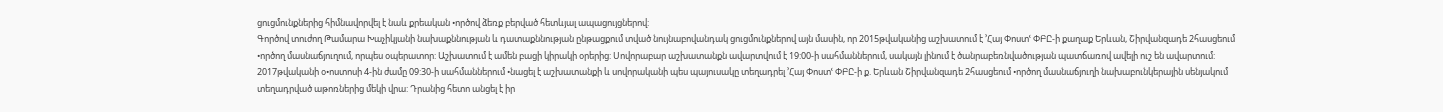ցուցմունքներից հիմնավորվել է նաև քրեական •ործով ձեռք բերված հետևյալ ապացույցներով:
Գործով տուժող Թամարա Խաչիկյանի նախաքննության և դատաքննության ընթացքում տված նույնաբովանդակ ցուցմունքներով այն մասին, որ 2015թվականից աշխատում է ՚Հայ Փոստՙ ՓԲԸ-ի քաղաք Երևան, Շիրվանզադե 2հասցեում •ործող մասնաճյուղում, որպես օպերատոր: Աշխատում է ամեն բացի կիրակի օրերից: Սովորաբար աշխատանքն ավարտվում է 19:00-ի սահմաններում, սակայն լինում է ծանրաբեռնվածության պատճառով ավելի ուշ են ավարտում: 2017թվականի օ•ոստոսի 4-ին ժամը 09:30-ի սահմաններում •նացել է աշխատանքի և սովորականի պես պայուսակը տեղադրել ՚Հայ Փոստՙ ՓԲԸ-ի ք. Երևան Շիրվանզադե 2հասցեում •ործող մասնաճյուղի նախաբունկերային սենյակում տեղադրված աթոռներից մեկի վրա: Դրանից հետո անցել է իր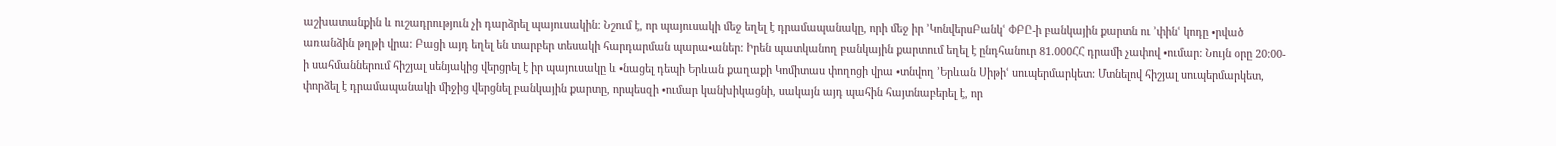աշխատանքին և ուշադրություն չի դարձրել պայուսակին: Նշում է, որ պայուսակի մեջ եղել է դրամապանակը, որի մեջ իր ՚ԿոնվերսԲանկՙ ՓԲԸ-ի բանկային քարտն ու ՚փինՙ կոդը •րված առանձին թղթի վրա: Բացի այդ եղել են տարբեր տեսակի հարդարման պարա•աներ: Իրեն պատկանող բանկային քարտում եղել է ընդհանուր 81.000ՀՀ դրամի չափով •ումար: Նույն օրը 20:00-ի սահմաններում հիշյալ սենյակից վերցրել է իր պայուսակը և •նացել դեպի Երևան քաղաքի Կոմիտաս փողոցի վրա •տնվող ՚Երևան Սիթիՙ սուպերմարկետ: Մտնելով հիշյալ սուպերմարկետ, փորձել է դրամապանակի միջից վերցնել բանկային քարտը, որպեսզի •ումար կանխիկացնի, սակայն այդ պահին հայտնաբերել է, որ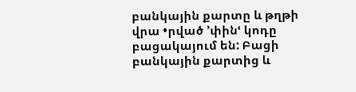բանկային քարտը և թղթի վրա •րված ՚փինՙ կոդը բացակայում են: Բացի բանկային քարտից և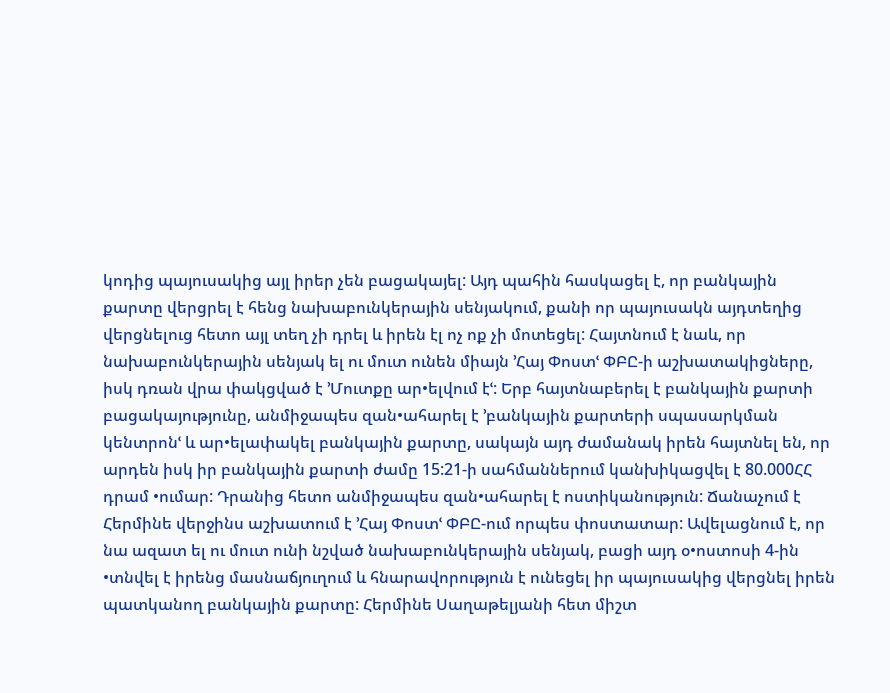կոդից պայուսակից այլ իրեր չեն բացակայել: Այդ պահին հասկացել է, որ բանկային քարտը վերցրել է հենց նախաբունկերային սենյակում, քանի որ պայուսակն այդտեղից վերցնելուց հետո այլ տեղ չի դրել և իրեն էլ ոչ ոք չի մոտեցել: Հայտնում է նաև, որ նախաբունկերային սենյակ ել ու մուտ ունեն միայն ՚Հայ Փոստՙ ՓԲԸ-ի աշխատակիցները, իսկ դռան վրա փակցված է ՚Մուտքը ար•ելվում էՙ: Երբ հայտնաբերել է բանկային քարտի բացակայությունը, անմիջապես զան•ահարել է ՚բանկային քարտերի սպասարկման կենտրոնՙ և ար•ելափակել բանկային քարտը, սակայն այդ ժամանակ իրեն հայտնել են, որ արդեն իսկ իր բանկային քարտի ժամը 15:21-ի սահմաններում կանխիկացվել է 80.000ՀՀ դրամ •ումար: Դրանից հետո անմիջապես զան•ահարել է ոստիկանություն: Ճանաչում է Հերմինե վերջինս աշխատում է ՚Հայ Փոստՙ ՓԲԸ-ում որպես փոստատար: Ավելացնում է, որ նա ազատ ել ու մուտ ունի նշված նախաբունկերային սենյակ, բացի այդ օ•ոստոսի 4-ին •տնվել է իրենց մասնաճյուղում և հնարավորություն է ունեցել իր պայուսակից վերցնել իրեն պատկանող բանկային քարտը: Հերմինե Սաղաթելյանի հետ միշտ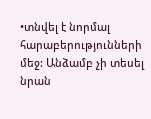•տնվել է նորմալ հարաբերությունների մեջ: Անձամբ չի տեսել նրան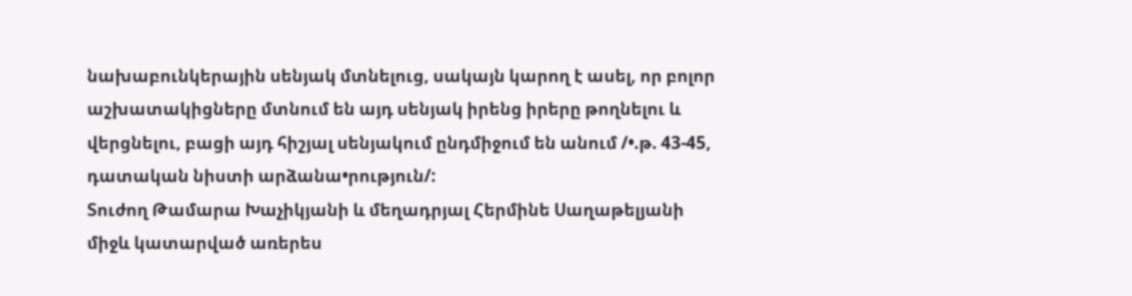նախաբունկերային սենյակ մտնելուց, սակայն կարող է ասել, որ բոլոր աշխատակիցները մտնում են այդ սենյակ իրենց իրերը թողնելու և վերցնելու, բացի այդ հիշյալ սենյակում ընդմիջում են անում /•.թ. 43-45, դատական նիստի արձանա•րություն/:
Տուժող Թամարա Խաչիկյանի և մեղադրյալ Հերմինե Սաղաթելյանի միջև կատարված առերես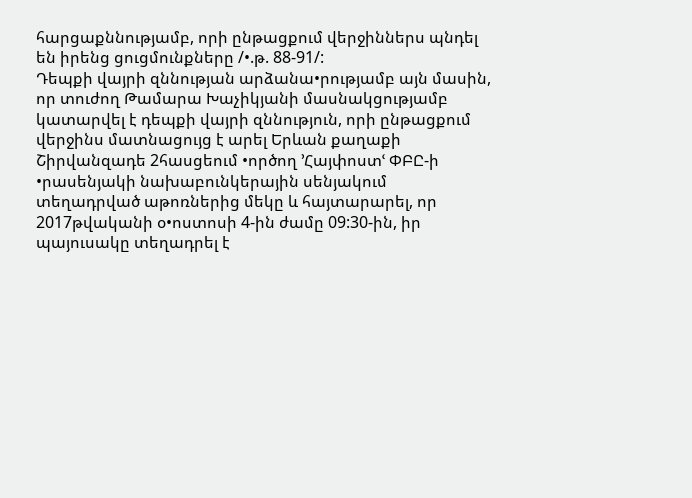հարցաքննությամբ, որի ընթացքում վերջիններս պնդել են իրենց ցուցմունքները /•.թ. 88-91/:
Դեպքի վայրի զննության արձանա•րությամբ այն մասին, որ տուժող Թամարա Խաչիկյանի մասնակցությամբ կատարվել է դեպքի վայրի զննություն, որի ընթացքում վերջինս մատնացույց է արել Երևան քաղաքի Շիրվանզադե 2հասցեում •ործող ՚Հայփոստՙ ՓԲԸ-ի •րասենյակի նախաբունկերային սենյակում տեղադրված աթոռներից մեկը և հայտարարել, որ 2017թվականի օ•ոստոսի 4-ին ժամը 09:30-ին, իր պայուսակը տեղադրել է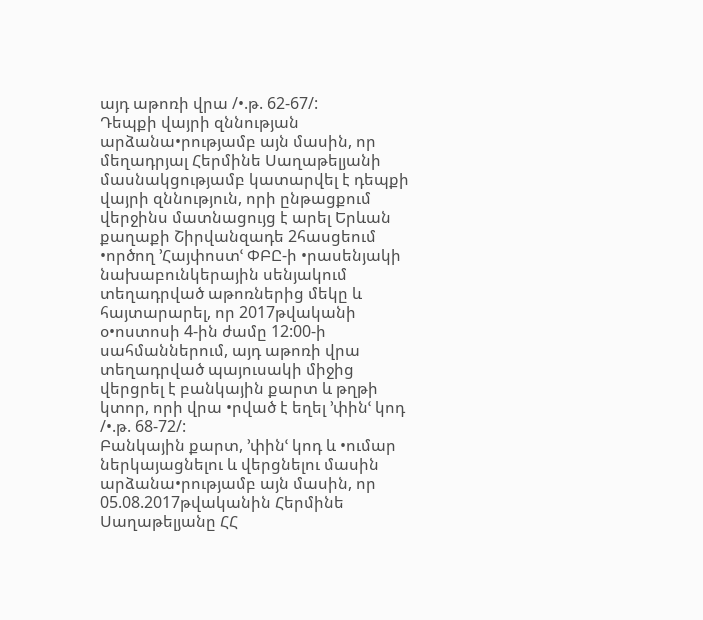այդ աթոռի վրա /•.թ. 62-67/:
Դեպքի վայրի զննության արձանա•րությամբ այն մասին, որ մեղադրյալ Հերմինե Սաղաթելյանի մասնակցությամբ կատարվել է դեպքի վայրի զննություն, որի ընթացքում վերջինս մատնացույց է արել Երևան քաղաքի Շիրվանզադե 2հասցեում •ործող ՚Հայփոստՙ ՓԲԸ-ի •րասենյակի նախաբունկերային սենյակում տեղադրված աթոռներից մեկը և հայտարարել, որ 2017թվականի օ•ոստոսի 4-ին ժամը 12:00-ի սահմաններում, այդ աթոռի վրա տեղադրված պայուսակի միջից վերցրել է բանկային քարտ և թղթի կտոր, որի վրա •րված է եղել ՚փինՙ կոդ /•.թ. 68-72/:
Բանկային քարտ, ՚փինՙ կոդ և •ումար ներկայացնելու և վերցնելու մասին արձանա•րությամբ այն մասին, որ 05.08.2017թվականին Հերմինե Սաղաթելյանը ՀՀ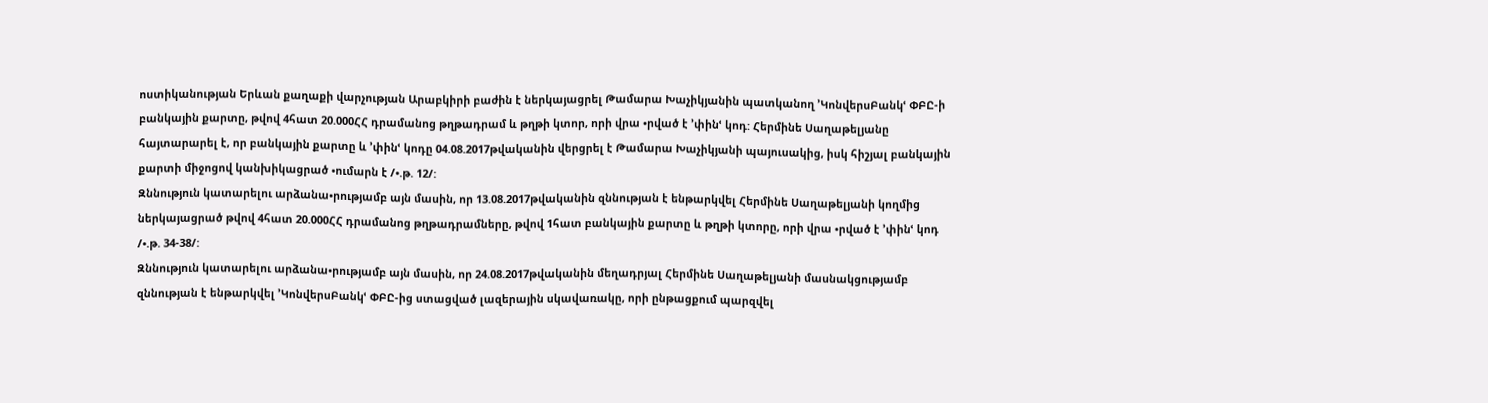ոստիկանության Երևան քաղաքի վարչության Արաբկիրի բաժին է ներկայացրել Թամարա Խաչիկյանին պատկանող ՚ԿոնվերսԲանկՙ ՓԲԸ-ի բանկային քարտը, թվով 4հատ 20.000ՀՀ դրամանոց թղթադրամ և թղթի կտոր, որի վրա •րված է ՚փինՙ կոդ: Հերմինե Սաղաթելյանը հայտարարել է, որ բանկային քարտը և ՚փինՙ կոդը 04.08.2017թվականին վերցրել է Թամարա Խաչիկյանի պայուսակից, իսկ հիշյալ բանկային քարտի միջոցով կանխիկացրած •ումարն է /•.թ. 12/:
Զննություն կատարելու արձանա•րությամբ այն մասին, որ 13.08.2017թվականին զննության է ենթարկվել Հերմինե Սաղաթելյանի կողմից ներկայացրած թվով 4հատ 20.000ՀՀ դրամանոց թղթադրամները, թվով 1հատ բանկային քարտը և թղթի կտորը, որի վրա •րված է ՚փինՙ կոդ /•.թ. 34-38/:
Զննություն կատարելու արձանա•րությամբ այն մասին, որ 24.08.2017թվականին մեղադրյալ Հերմինե Սաղաթելյանի մասնակցությամբ զննության է ենթարկվել ՚ԿոնվերսԲանկՙ ՓԲԸ-ից ստացված լազերային սկավառակը, որի ընթացքում պարզվել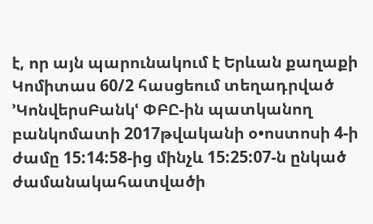է, որ այն պարունակում է Երևան քաղաքի Կոմիտաս 60/2 հասցեում տեղադրված ՚ԿոնվերսԲանկՙ ՓԲԸ-ին պատկանող բանկոմատի 2017թվականի օ•ոստոսի 4-ի ժամը 15:14:58-ից մինչև 15:25:07-ն ընկած ժամանակահատվածի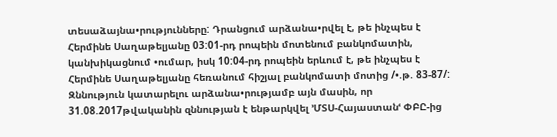տեսաձայնա•րությունները: Դրանցում արձանա•րվել է, թե ինչպես է Հերմինե Սաղաթելյանը 03:01-րդ րոպեին մոտենում բանկոմատին, կանխիկացնում •ումար, իսկ 10:04-րդ րոպեին երևում է, թե ինչպես է Հերմինե Սաղաթելյանը հեռանում հիշյալ բանկոմատի մոտից /•.թ. 83-87/:
Զննություն կատարելու արձանա•րությամբ այն մասին, որ 31.08.2017թվականին զննության է ենթարկվել ՚ՄՏՍ-Հայաստանՙ ՓԲԸ-ից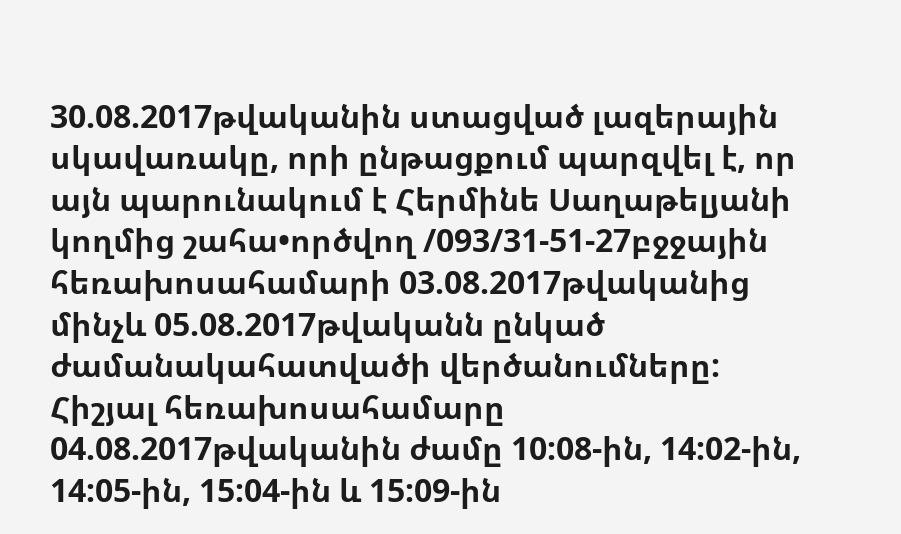30.08.2017թվականին ստացված լազերային սկավառակը, որի ընթացքում պարզվել է, որ այն պարունակում է Հերմինե Սաղաթելյանի կողմից շահա•ործվող /093/31-51-27բջջային հեռախոսահամարի 03.08.2017թվականից մինչև 05.08.2017թվականն ընկած ժամանակահատվածի վերծանումները: Հիշյալ հեռախոսահամարը 04.08.2017թվականին ժամը 10:08-ին, 14:02-ին, 14:05-ին, 15:04-ին և 15:09-ին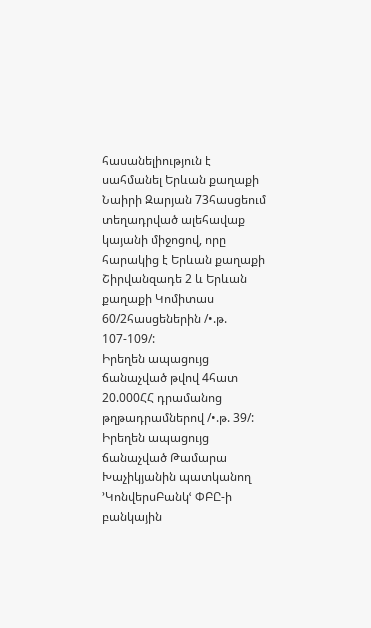հասանելիություն է սահմանել Երևան քաղաքի Նաիրի Զարյան 73հասցեում տեղադրված ալեհավաք կայանի միջոցով, որը հարակից է Երևան քաղաքի Շիրվանզադե 2 և Երևան քաղաքի Կոմիտաս 60/2հասցեներին /•.թ. 107-109/:
Իրեղեն ապացույց ճանաչված թվով 4հատ 20.000ՀՀ դրամանոց թղթադրամներով /•.թ. 39/:
Իրեղեն ապացույց ճանաչված Թամարա Խաչիկյանին պատկանող ՚ԿոնվերսԲանկՙ ՓԲԸ-ի բանկային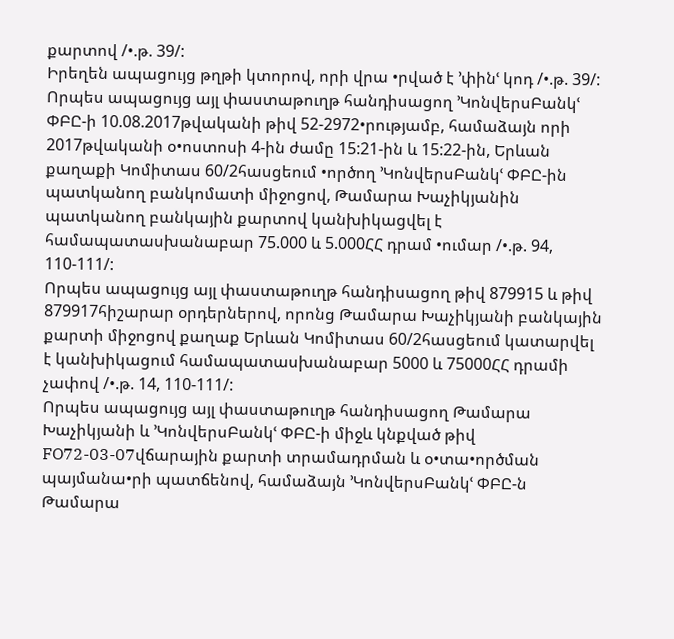քարտով /•.թ. 39/:
Իրեղեն ապացույց թղթի կտորով, որի վրա •րված է ՚փինՙ կոդ /•.թ. 39/:
Որպես ապացույց այլ փաստաթուղթ հանդիսացող ՚ԿոնվերսԲանկՙ ՓԲԸ-ի 10.08.2017թվականի թիվ 52-2972•րությամբ, համաձայն որի 2017թվականի օ•ոստոսի 4-ին ժամը 15:21-ին և 15:22-ին, Երևան քաղաքի Կոմիտաս 60/2հասցեում •ործող ՚ԿոնվերսԲանկՙ ՓԲԸ-ին պատկանող բանկոմատի միջոցով, Թամարա Խաչիկյանին պատկանող բանկային քարտով կանխիկացվել է համապատասխանաբար 75.000 և 5.000ՀՀ դրամ •ումար /•.թ. 94, 110-111/:
Որպես ապացույց այլ փաստաթուղթ հանդիսացող թիվ 879915 և թիվ 879917հիշարար օրդերներով, որոնց Թամարա Խաչիկյանի բանկային քարտի միջոցով քաղաք Երևան Կոմիտաս 60/2հասցեում կատարվել է կանխիկացում համապատասխանաբար 5000 և 75000ՀՀ դրամի չափով /•.թ. 14, 110-111/:
Որպես ապացույց այլ փաստաթուղթ հանդիսացող Թամարա Խաչիկյանի և ՚ԿոնվերսԲանկՙ ՓԲԸ-ի միջև կնքված թիվ FO72-03-07վճարային քարտի տրամադրման և օ•տա•ործման պայմանա•րի պատճենով, համաձայն ՚ԿոնվերսԲանկՙ ՓԲԸ-ն Թամարա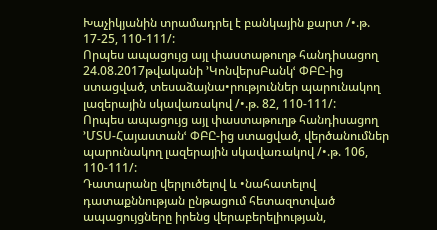Խաչիկյանին տրամադրել է բանկային քարտ /•.թ. 17-25, 110-111/:
Որպես ապացույց այլ փաստաթուղթ հանդիսացող 24.08.2017թվականի ՚ԿոնվերսԲանկՙ ՓԲԸ-ից ստացված, տեսաձայնա•րություններ պարունակող լազերային սկավառակով /•.թ. 82, 110-111/:
Որպես ապացույց այլ փաստաթուղթ հանդիսացող ՚ՄՏՍ-Հայաստանՙ ՓԲԸ-ից ստացված, վերծանումներ պարունակող լազերային սկավառակով /•.թ. 106, 110-111/:
Դատարանը վերլուծելով և •նահատելով դատաքննության ընթացում հետազոտված ապացույցները իրենց վերաբերելիության,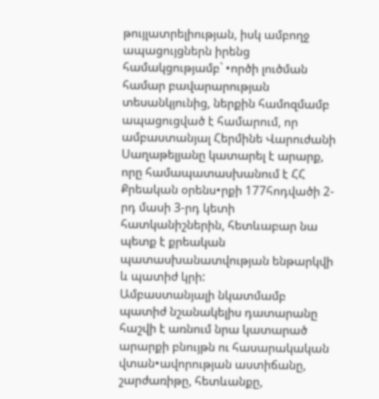թույլատրելիության, իսկ ամբողջ ապացույցներն իրենց համակցությամբ` •ործի լուծման համար բավարարության տեսանկյունից, ներքին համոզմամբ ապացուցված է համարում, որ ամբաստանյալ Հերմինե Վարուժանի Սաղաթելյանը կատարել է արարք, որը համապատասխանում է ՀՀ Քրեական օրենս•րքի 177հոդվածի 2-րդ մասի 3-րդ կետի հատկանիշներին, հետևաբար նա պետք է քրեական պատասխանատվության ենթարկվի և պատիժ կրի:
Ամբաստանյալի նկատմամբ պատիժ նշանակելիս դատարանը հաշվի է առնում նրա կատարած արարքի բնույթն ու հասարակական վտան•ավորության աստիճանը, շարժառիթը, հետևանքը,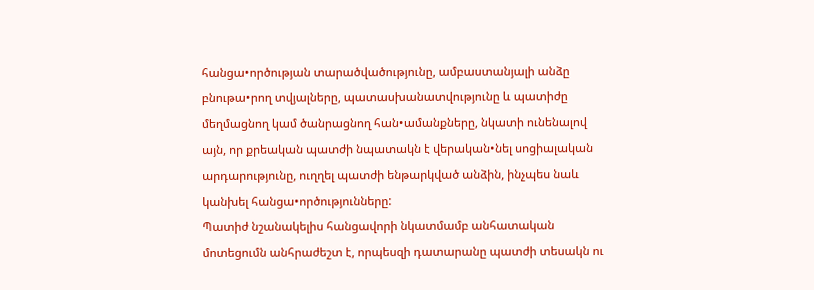հանցա•ործության տարածվածությունը, ամբաստանյալի անձը բնութա•րող տվյալները, պատասխանատվությունը և պատիժը մեղմացնող կամ ծանրացնող հան•ամանքները, նկատի ունենալով այն, որ քրեական պատժի նպատակն է վերական•նել սոցիալական արդարությունը, ուղղել պատժի ենթարկված անձին, ինչպես նաև կանխել հանցա•ործությունները:
Պատիժ նշանակելիս հանցավորի նկատմամբ անհատական մոտեցումն անհրաժեշտ է, որպեսզի դատարանը պատժի տեսակն ու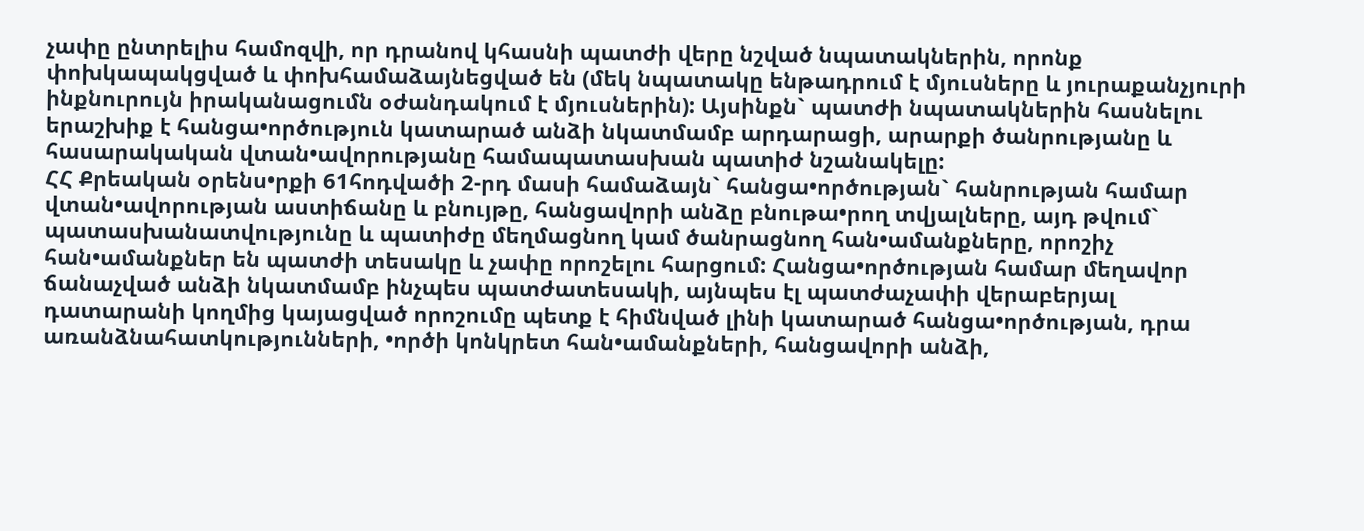չափը ընտրելիս համոզվի, որ դրանով կհասնի պատժի վերը նշված նպատակներին, որոնք փոխկապակցված և փոխհամաձայնեցված են (մեկ նպատակը ենթադրում է մյուսները և յուրաքանչյուրի ինքնուրույն իրականացումն օժանդակում է մյուսներին): Այսինքն` պատժի նպատակներին հասնելու երաշխիք է հանցա•ործություն կատարած անձի նկատմամբ արդարացի, արարքի ծանրությանը և հասարակական վտան•ավորությանը համապատասխան պատիժ նշանակելը:
ՀՀ Քրեական օրենս•րքի 61հոդվածի 2-րդ մասի համաձայն` հանցա•ործության` հանրության համար վտան•ավորության աստիճանը և բնույթը, հանցավորի անձը բնութա•րող տվյալները, այդ թվում` պատասխանատվությունը և պատիժը մեղմացնող կամ ծանրացնող հան•ամանքները, որոշիչ հան•ամանքներ են պատժի տեսակը և չափը որոշելու հարցում: Հանցա•ործության համար մեղավոր ճանաչված անձի նկատմամբ ինչպես պատժատեսակի, այնպես էլ պատժաչափի վերաբերյալ դատարանի կողմից կայացված որոշումը պետք է հիմնված լինի կատարած հանցա•ործության, դրա առանձնահատկությունների, •ործի կոնկրետ հան•ամանքների, հանցավորի անձի,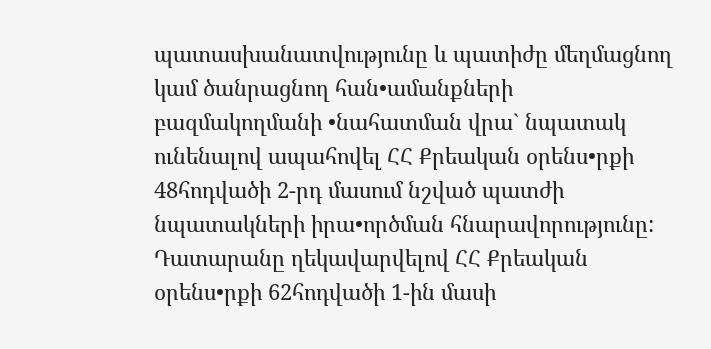պատասխանատվությունը և պատիժը մեղմացնող կամ ծանրացնող հան•ամանքների բազմակողմանի •նահատման վրա` նպատակ ունենալով ապահովել ՀՀ Քրեական օրենս•րքի 48հոդվածի 2-րդ մասում նշված պատժի նպատակների իրա•ործման հնարավորությունը:
Դատարանը ղեկավարվելով ՀՀ Քրեական օրենս•րքի 62հոդվածի 1-ին մասի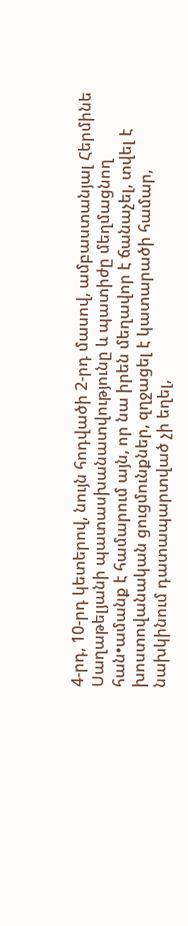4-րդ, 10-րդ կետերով, նույն հոդվածի 2-րդ մասով, ամբաստանյալ Հերմինե Սաղաթելյանի պատասխանատվությունը և պատիժը մեղմացնող հան•ամանք է համարում այն, որ նա իրեն մեղավոր է ճանաչել, տվել է խոստովանական ցուցմունքներ, զղջացել է կատարածի համար, նախկինում դատապարտված չի եղել,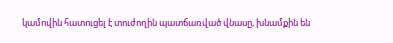կամովին հատուցել է տուժողին պատճառված վնասը, խնամքին են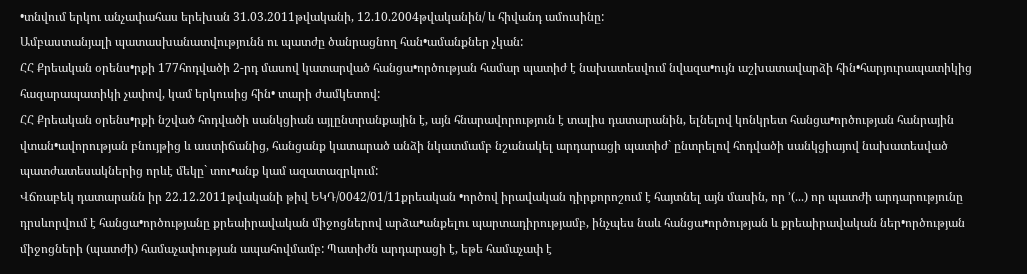•տնվում երկու անչափահաս երեխան 31.03.2011թվականի, 12.10.2004թվականին/ և հիվանդ ամուսինը:
Ամբաստանյալի պատասխանատվությունն ու պատժը ծանրացնող հան•ամանքներ չկան:
ՀՀ Քրեական օրենս•րքի 177հոդվածի 2-րդ մասով կատարված հանցա•ործության համար պատիժ է նախատեսվում նվազա•ույն աշխատավարձի հին•հարյուրապատիկից հազարապատիկի չափով, կամ երկուսից հին• տարի ժամկետով:
ՀՀ Քրեական օրենս•րքի նշված հոդվածի սանկցիան այլընտրանքային է, այն հնարավորություն է տալիս դատարանին, ելնելով կոնկրետ հանցա•ործության հանրային վտան•ավորության բնույթից և աստիճանից, հանցանք կատարած անձի նկատմամբ նշանակել արդարացի պատիժ` ընտրելով հոդվածի սանկցիայով նախատեսված պատժատեսակներից որևէ մեկը` տու•անք կամ ազատազրկում:
Վճռաբեկ դատարանն իր 22.12.2011թվականի թիվ ԵԿԴ/0042/01/11քրեական •ործով իրավական դիրքորոշում է հայտնել այն մասին, որ ՚(...) որ պատժի արդարությունը դրսևորվում է հանցա•ործությանը քրեաիրավական միջոցներով արձա•անքելու պարտադիրությամբ, ինչպես նաև հանցա•ործության և քրեաիրավական ներ•ործության միջոցների (պատժի) համաչափության ապահովմամբ: Պատիժն արդարացի է, եթե համաչափ է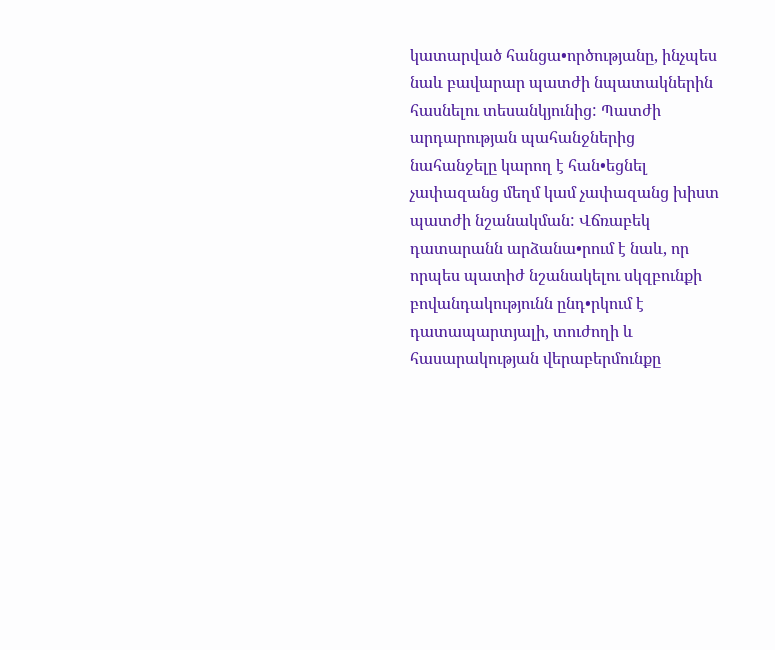կատարված հանցա•ործությանը, ինչպես նաև բավարար պատժի նպատակներին հասնելու տեսանկյունից: Պատժի արդարության պահանջներից նահանջելը կարող է հան•եցնել չափազանց մեղմ կամ չափազանց խիստ պատժի նշանակման: Վճռաբեկ դատարանն արձանա•րում է նաև, որ որպես պատիժ նշանակելու սկզբունքի բովանդակությունն ընդ•րկում է դատապարտյալի, տուժողի և հասարակության վերաբերմունքը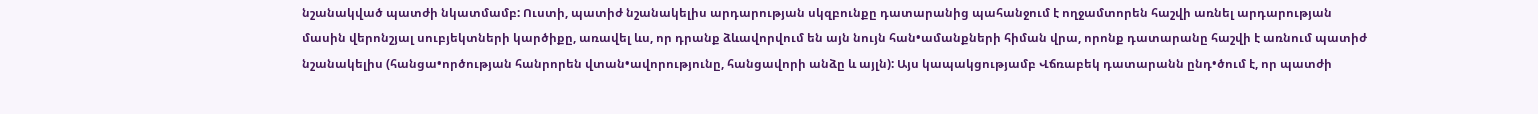նշանակված պատժի նկատմամբ: Ուստի, պատիժ նշանակելիս արդարության սկզբունքը դատարանից պահանջում է ողջամտորեն հաշվի առնել արդարության մասին վերոնշյալ սուբյեկտների կարծիքը, առավել ևս, որ դրանք ձևավորվում են այն նույն հան•ամանքների հիման վրա, որոնք դատարանը հաշվի է առնում պատիժ նշանակելիս (հանցա•ործության հանրորեն վտան•ավորությունը, հանցավորի անձը և այլն): Այս կապակցությամբ Վճռաբեկ դատարանն ընդ•ծում է, որ պատժի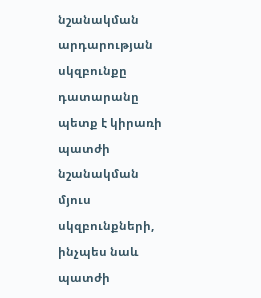նշանակման արդարության սկզբունքը դատարանը պետք է կիրառի պատժի նշանակման մյուս սկզբունքների, ինչպես նաև պատժի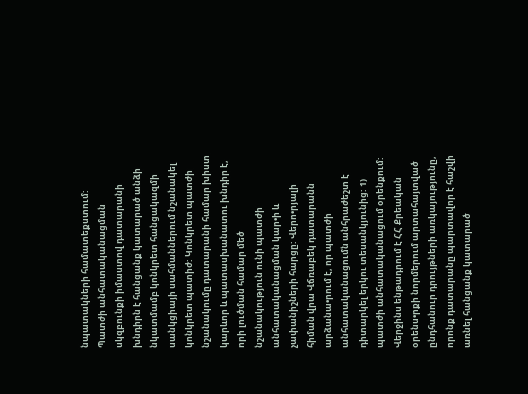նպատակների համատեքստում: Պատժի անհատականացման սկզբունքի իմաստով դատարանի խնդիրն է հանցանք կատարած անձի նկատմամբ կոնկրետ հանցակազմի սանկցիայի սահմաններում նշանակել կոնկրետ պատիժ: Կոնկրետ պատժի նշանակումը դատարանի համար խիստ կարևոր և պատասխանատու խնդիր է, որի լուծման համար մեծ նշանակություն ունի պատժի անհատականացման կար•ի և չափանիշների հարցը: Վերո•րյալի հիման վրա Վճռաբեկ դատարանն արձանա•րում է, որ պատժի անհատականացումն անհրաժեշտ է դիտարկել երկու տեսանկյունից: 1) պատժի անհատականացում օրենքում: Վերջինս ենթադրում է ՀՀ Քրեական օրենս•րքի նորմերում արտահայտված ընդհանուր դրույթների առկայությունը, որոնք դատարանը պարտավոր է հաշվի առնել հանցանք կատարած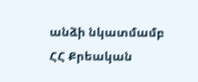անձի նկատմամբ ՀՀ Քրեական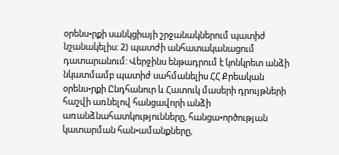օրենս•րքի սանկցիայի շրջանակներում պատիժ նշանակելիս: 2) պատժի անհատականացում դատարանում: Վերջինս ենթադրում է կոնկրետ անձի նկատմամբ պատիժ սահմանելիս ՀՀ Քրեական օրենս•րքի Ընդհանուր և Հատուկ մասերի դրույթների հաշվի առնելով հանցավորի անձի առանձնահատկությունները, հանցա•ործության կատարման հան•ամանքները,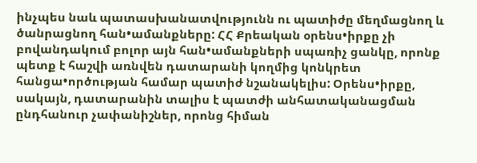ինչպես նաև պատասխանատվությունն ու պատիժը մեղմացնող և ծանրացնող հան•ամանքները: ՀՀ Քրեական օրենս•իրքը չի բովանդակում բոլոր այն հան•ամանքների սպառիչ ցանկը, որոնք պետք է հաշվի առնվեն դատարանի կողմից կոնկրետ հանցա•ործության համար պատիժ նշանակելիս: Օրենս•իրքը, սակայն, դատարանին տալիս է պատժի անհատականացման ընդհանուր չափանիշներ, որոնց հիման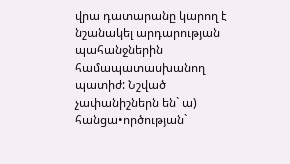վրա դատարանը կարող է նշանակել արդարության պահանջներին համապատասխանող պատիժ: Նշված չափանիշներն են` ա) հանցա•ործության`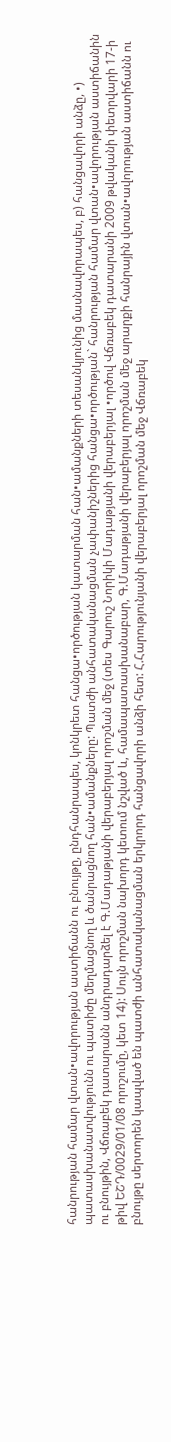հանրության համար վտան•ավորության աստիճանն ու բնույթը, ընդհանրապես, կոնկրետ հանցա•ործության կատարման հան•ամանքների տեսանկյունից մասնավորապես, բ) հանցավորի անձը, •) պատասխանատվությունն ու պատիժը մեղմացնող և ծանրացնող հան•ամանքները: Պատժի անհատականացման չափանիշներից հանցա•ործության` հանրության համար վտան•ավորության աստիճանին ու բնույթին, Վճռաբեկ դատարանն անդրադարձել է Գ.Մադաթյանի վերաբերյալ որոշման մեջ (տես Գարուշ Նորիկի Մադաթյանի վերաբերյալ •ործով Վճռաբեկ դատարանի 2009 թվականի փետրվարի 17-ի թիվ ԵՇԴ/0029/01/08 որոշումը, կետ 14): Սույն որոշման նախորդ կետում նշված և, համապատասխանաբար, Գ.Մադաթյանի վերաբերյալ որոշման մեջ արարքի հանրային վտան•ավորության աստիճանն ու բնույթը սերտորեն կապված են պատժի անհատականացման երկրորդ հանցավորի անձի հետ: Հ.Հարությունյանի վերաբերյալ որոշման մեջ Վճռաբեկ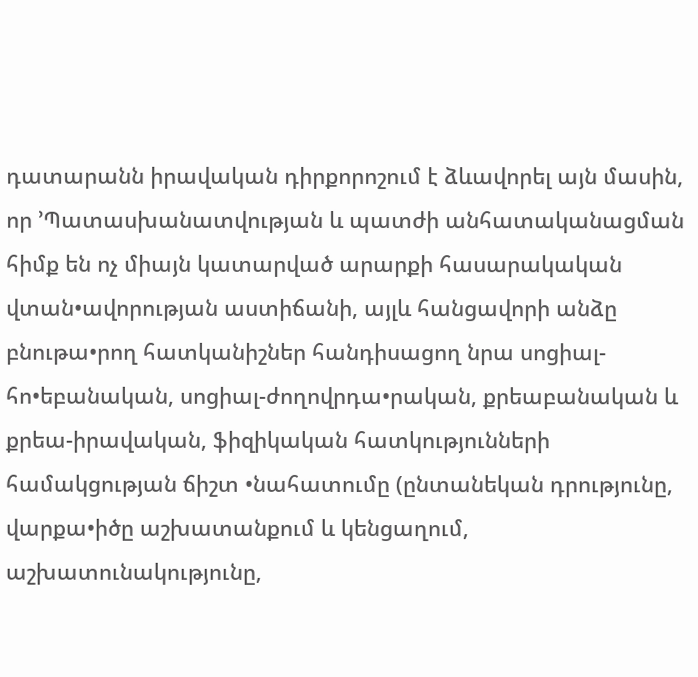դատարանն իրավական դիրքորոշում է ձևավորել այն մասին, որ ՚Պատասխանատվության և պատժի անհատականացման հիմք են ոչ միայն կատարված արարքի հասարակական վտան•ավորության աստիճանի, այլև հանցավորի անձը բնութա•րող հատկանիշներ հանդիսացող նրա սոցիալ-հո•եբանական, սոցիալ-ժողովրդա•րական, քրեաբանական և քրեա-իրավական, ֆիզիկական հատկությունների համակցության ճիշտ •նահատումը (ընտանեկան դրությունը, վարքա•իծը աշխատանքում և կենցաղում, աշխատունակությունը,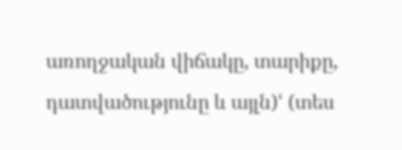առողջական վիճակը, տարիքը, դատվածությունը և այլն)ՙ (տես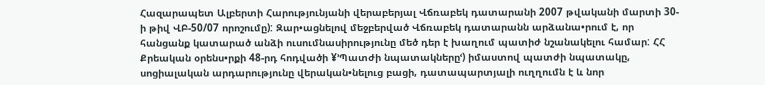Հազարապետ Ալբերտի Հարությունյանի վերաբերյալ Վճռաբեկ դատարանի 2007 թվականի մարտի 30-ի թիվ ՎԲ-50/07 որոշումը): Զար•ացնելով մեջբերված Վճռաբեկ դատարանն արձանա•րում է, որ հանցանք կատարած անձի ուսումնասիրությունը մեծ դեր է խաղում պատիժ նշանակելու համար: ՀՀ Քրեական օրենս•րքի 48-րդ հոդվածի ¥՚Պատժի նպատակներըՙ) իմաստով պատժի նպատակը, սոցիալական արդարությունը վերական•նելուց բացի, դատապարտյալի ուղղումն է և նոր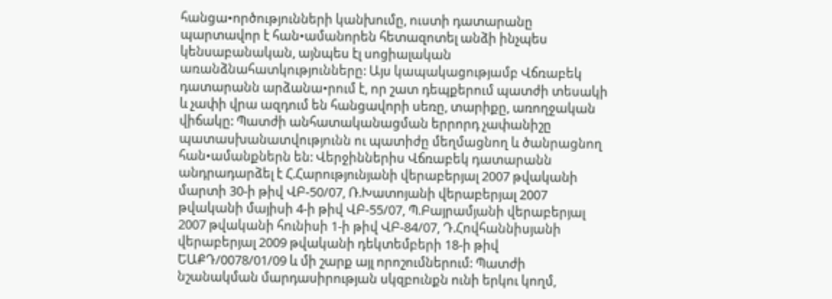հանցա•ործությունների կանխումը, ուստի դատարանը պարտավոր է հան•ամանորեն հետազոտել անձի ինչպես կենսաբանական, այնպես էլ սոցիալական առանձնահատկությունները: Այս կապակացությամբ Վճռաբեկ դատարանն արձանա•րում է, որ շատ դեպքերում պատժի տեսակի և չափի վրա ազդում են հանցավորի սեռը, տարիքը, առողջական վիճակը: Պատժի անհատականացման երրորդ չափանիշը պատասխանատվությունն ու պատիժը մեղմացնող և ծանրացնող հան•ամանքներն են: Վերջիններիս Վճռաբեկ դատարանն անդրադարձել է Հ.Հարությունյանի վերաբերյալ 2007 թվականի մարտի 30-ի թիվ ՎԲ-50/07, Ռ.Խատոյանի վերաբերյալ 2007 թվականի մայիսի 4-ի թիվ ՎԲ-55/07, Պ.Բայրամյանի վերաբերյալ 2007 թվականի հունիսի 1-ի թիվ ՎԲ-84/07, Դ.Հովհաննիսյանի վերաբերյալ 2009 թվականի դեկտեմբերի 18-ի թիվ ԵԱՔԴ/0078/01/09 և մի շարք այլ որոշումներում: Պատժի նշանակման մարդասիրության սկզբունքն ունի երկու կողմ,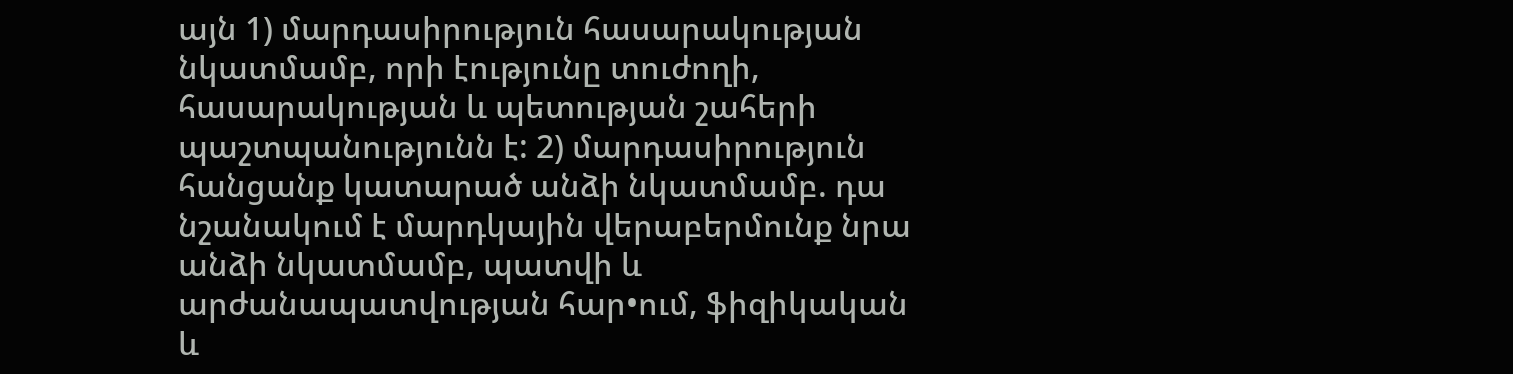այն 1) մարդասիրություն հասարակության նկատմամբ, որի էությունը տուժողի, հասարակության և պետության շահերի պաշտպանությունն է: 2) մարդասիրություն հանցանք կատարած անձի նկատմամբ. դա նշանակում է մարդկային վերաբերմունք նրա անձի նկատմամբ, պատվի և արժանապատվության հար•ում, ֆիզիկական և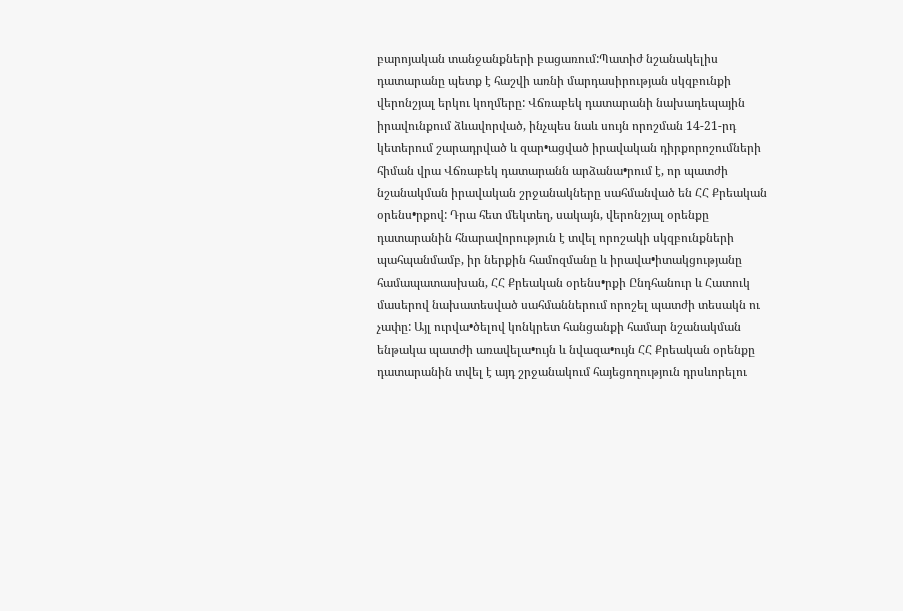բարոյական տանջանքների բացառում:Պատիժ նշանակելիս դատարանը պետք է հաշվի առնի մարդասիրության սկզբունքի վերոնշյալ երկու կողմերը: Վճռաբեկ դատարանի նախադեպային իրավունքում ձևավորված, ինչպես նաև սույն որոշման 14-21-րդ կետերում շարադրված և զար•ացված իրավական դիրքորոշումների հիման վրա Վճռաբեկ դատարանն արձանա•րում է, որ պատժի նշանակման իրավական շրջանակները սահմանված են ՀՀ Քրեական օրենս•րքով: Դրա հետ մեկտեղ, սակայն, վերոնշյալ օրենքը դատարանին հնարավորություն է տվել որոշակի սկզբունքների պահպանմամբ, իր ներքին համոզմանը և իրավա•իտակցությանը համապատասխան, ՀՀ Քրեական օրենս•րքի Ընդհանուր և Հատուկ մասերով նախատեսված սահմաններում որոշել պատժի տեսակն ու չափը: Այլ ուրվա•ծելով կոնկրետ հանցանքի համար նշանակման ենթակա պատժի առավելա•ույն և նվազա•ույն ՀՀ Քրեական օրենքը դատարանին տվել է այդ շրջանակում հայեցողություն դրսևորելու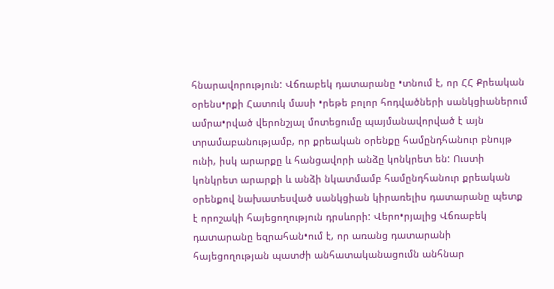հնարավորություն: Վճռաբեկ դատարանը •տնում է, որ ՀՀ Քրեական օրենս•րքի Հատուկ մասի •րեթե բոլոր հոդվածների սանկցիաներում ամրա•րված վերոնշյալ մոտեցումը պայմանավորված է այն տրամաբանությամբ, որ քրեական օրենքը համընդհանուր բնույթ ունի, իսկ արարքը և հանցավորի անձը կոնկրետ են: Ուստի կոնկրետ արարքի և անձի նկատմամբ համընդհանուր քրեական օրենքով նախատեսված սանկցիան կիրառելիս դատարանը պետք է որոշակի հայեցողություն դրսևորի: Վերո•րյալից Վճռաբեկ դատարանը եզրահան•ում է, որ առանց դատարանի հայեցողության պատժի անհատականացումն անհնար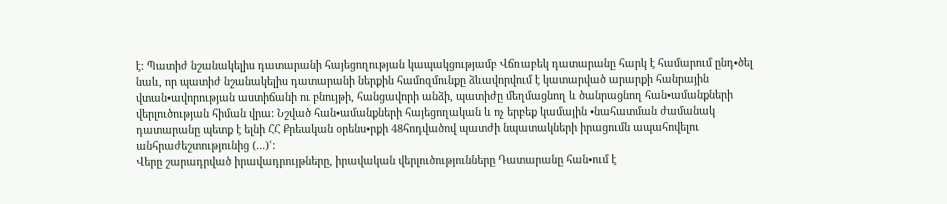է: Պատիժ նշանակելիս դատարանի հայեցողության կապակցությամբ Վճռաբեկ դատարանը հարկ է համարում ընդ•ծել նաև, որ պատիժ նշանակելիս դատարանի ներքին համոզմունքը ձևավորվում է կատարված արարքի հանրային վտան•ավորության աստիճանի ու բնույթի, հանցավորի անձի, պատիժը մեղմացնող և ծանրացնող հան•ամանքների վերլուծության հիման վրա: Նշված հան•ամանքների հայեցողական և ոչ երբեք կամային •նահատման ժամանակ դատարանը պետք է ելնի ՀՀ Քրեական օրենս•րքի 48հոդվածով պատժի նպատակների իրացումն ապահովելու անհրաժեշտությունից (...)ՙ:
Վերը շարադրված իրավադրույթները, իրավական վերլուծությունները Դատարանը հան•ում է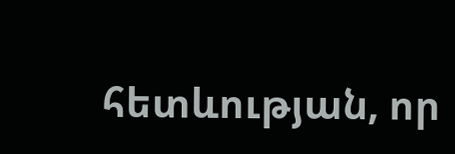հետևության, որ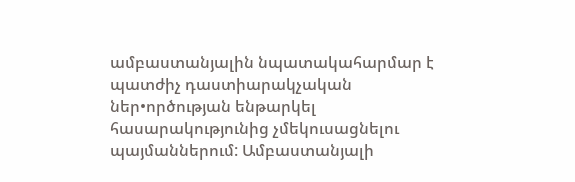ամբաստանյալին նպատակահարմար է պատժիչ դաստիարակչական ներ•ործության ենթարկել հասարակությունից չմեկուսացնելու պայմաններում: Ամբաստանյալի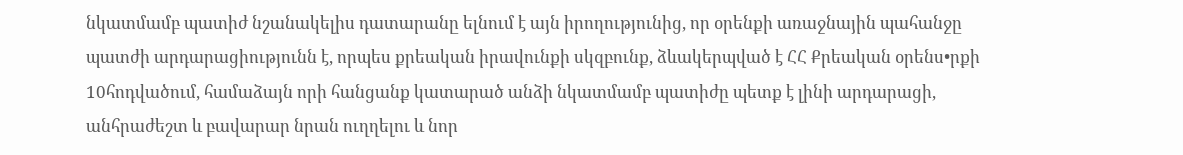նկատմամբ պատիժ նշանակելիս դատարանը ելնում է այն իրողությունից, որ օրենքի առաջնային պահանջը պատժի արդարացիությունն է, որպես քրեական իրավունքի սկզբունք, ձևակերպված է ՀՀ Քրեական օրենս•րքի 10հոդվածում, համաձայն որի հանցանք կատարած անձի նկատմամբ պատիժը պետք է լինի արդարացի, անհրաժեշտ և բավարար նրան ուղղելու և նոր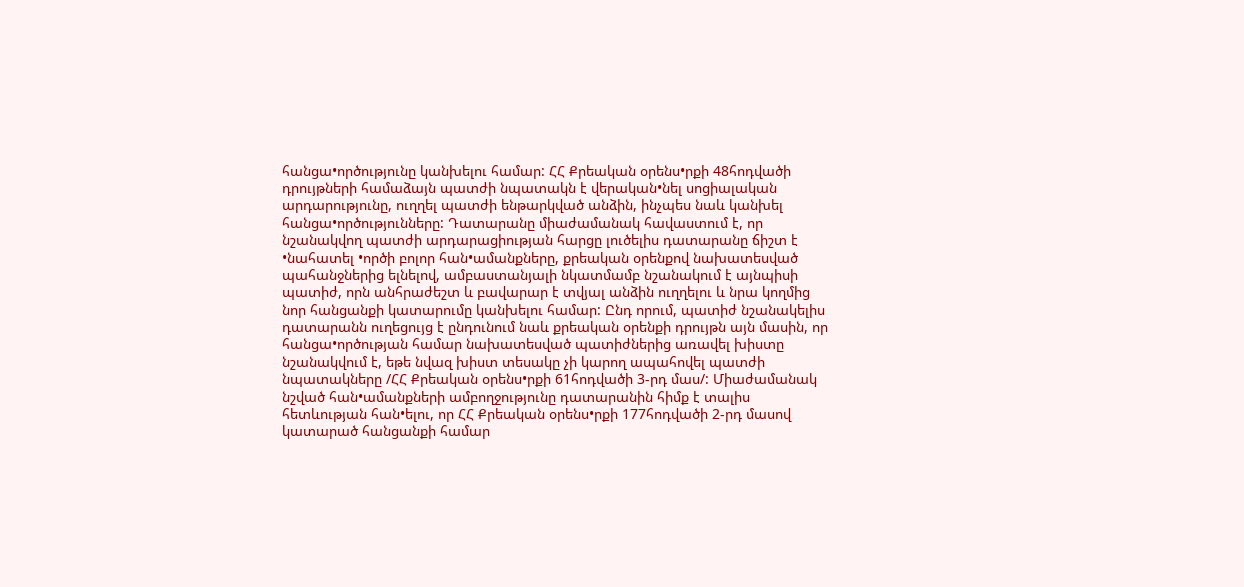հանցա•ործությունը կանխելու համար: ՀՀ Քրեական օրենս•րքի 48հոդվածի դրույթների համաձայն պատժի նպատակն է վերական•նել սոցիալական արդարությունը, ուղղել պատժի ենթարկված անձին, ինչպես նաև կանխել հանցա•ործությունները: Դատարանը միաժամանակ հավաստում է, որ նշանակվող պատժի արդարացիության հարցը լուծելիս դատարանը ճիշտ է •նահատել •ործի բոլոր հան•ամանքները, քրեական օրենքով նախատեսված պահանջներից ելնելով, ամբաստանյալի նկատմամբ նշանակում է այնպիսի պատիժ, որն անհրաժեշտ և բավարար է տվյալ անձին ուղղելու և նրա կողմից նոր հանցանքի կատարումը կանխելու համար: Ընդ որում, պատիժ նշանակելիս դատարանն ուղեցույց է ընդունում նաև քրեական օրենքի դրույթն այն մասին, որ հանցա•ործության համար նախատեսված պատիժներից առավել խիստը նշանակվում է, եթե նվազ խիստ տեսակը չի կարող ապահովել պատժի նպատակները /ՀՀ Քրեական օրենս•րքի 61հոդվածի 3-րդ մաս/: Միաժամանակ նշված հան•ամանքների ամբողջությունը դատարանին հիմք է տալիս հետևության հան•ելու, որ ՀՀ Քրեական օրենս•րքի 177հոդվածի 2-րդ մասով կատարած հանցանքի համար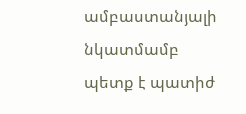ամբաստանյալի նկատմամբ պետք է պատիժ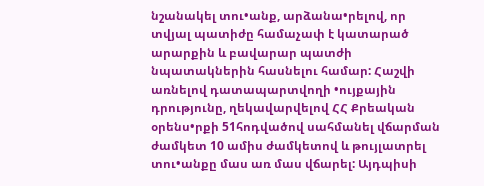նշանակել տու•անք, արձանա•րելով, որ տվյալ պատիժը համաչափ է կատարած արարքին և բավարար պատժի նպատակներին հասնելու համար: Հաշվի առնելով դատապարտվողի •ույքային դրությունը, ղեկավարվելով ՀՀ Քրեական օրենս•րքի 51հոդվածով սահմանել վճարման ժամկետ 10 ամիս ժամկետով և թույլատրել տու•անքը մաս առ մաս վճարել: Այդպիսի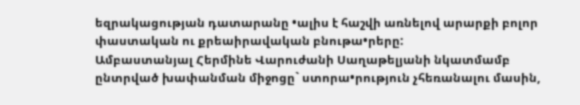եզրակացության դատարանը •ալիս է հաշվի առնելով արարքի բոլոր փաստական ու քրեաիրավական բնութա•րերը:
Ամբաստանյալ Հերմինե Վարուժանի Սաղաթելյանի նկատմամբ ընտրված խափանման միջոցը` ստորա•րություն չհեռանալու մասին,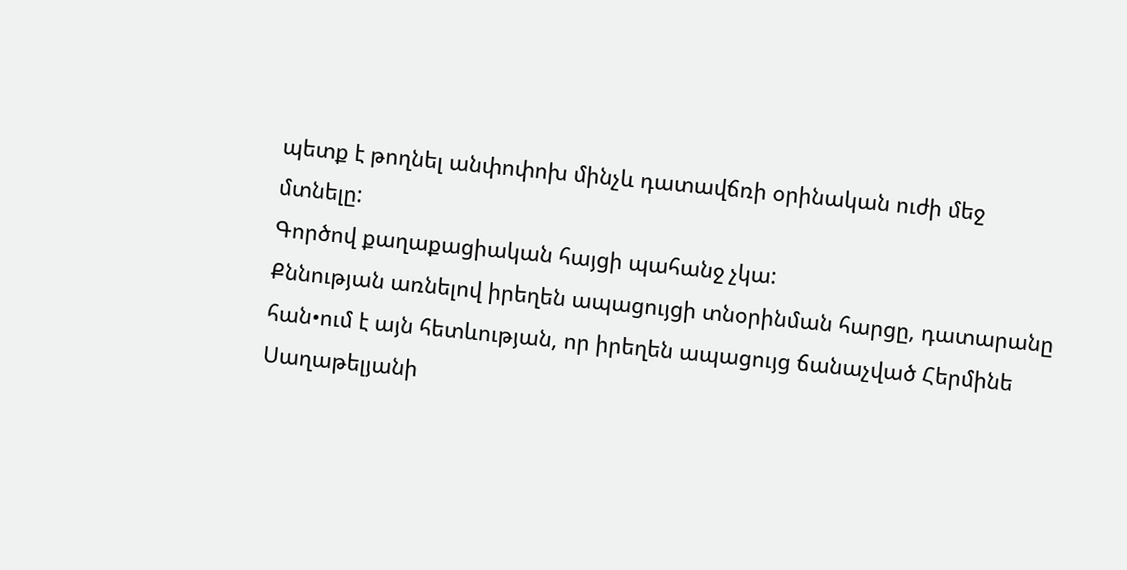պետք է թողնել անփոփոխ մինչև դատավճռի օրինական ուժի մեջ մտնելը:
Գործով քաղաքացիական հայցի պահանջ չկա:
Քննության առնելով իրեղեն ապացույցի տնօրինման հարցը, դատարանը հան•ում է այն հետևության, որ իրեղեն ապացույց ճանաչված Հերմինե Սաղաթելյանի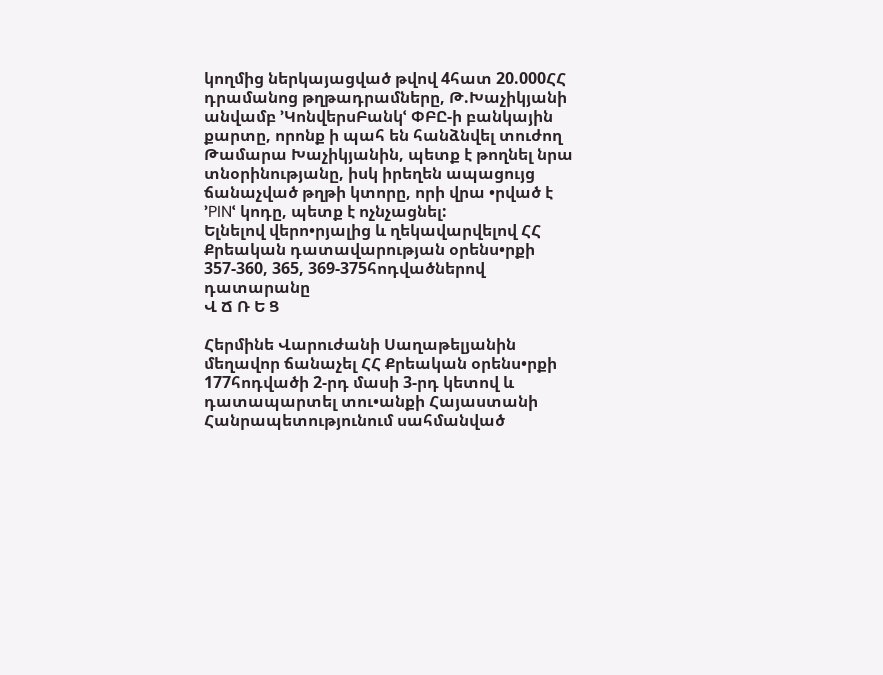կողմից ներկայացված թվով 4հատ 20.000ՀՀ դրամանոց թղթադրամները, Թ.Խաչիկյանի անվամբ ՚ԿոնվերսԲանկՙ ՓԲԸ-ի բանկային քարտը, որոնք ի պահ են հանձնվել տուժող Թամարա Խաչիկյանին, պետք է թողնել նրա տնօրինությանը, իսկ իրեղեն ապացույց ճանաչված թղթի կտորը, որի վրա •րված է ՚PINՙ կոդը, պետք է ոչնչացնել:
Ելնելով վերո•րյալից և ղեկավարվելով ՀՀ Քրեական դատավարության օրենս•րքի 357-360, 365, 369-375հոդվածներով դատարանը
Վ Ճ Ռ Ե Ց

Հերմինե Վարուժանի Սաղաթելյանին մեղավոր ճանաչել ՀՀ Քրեական օրենս•րքի 177հոդվածի 2-րդ մասի 3-րդ կետով և դատապարտել տու•անքի Հայաստանի Հանրապետությունում սահմանված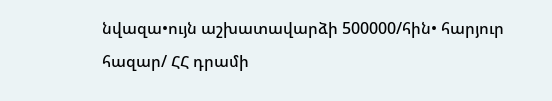նվազա•ույն աշխատավարձի 500000/հին• հարյուր հազար/ ՀՀ դրամի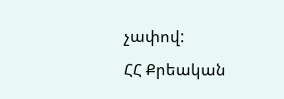չափով:
ՀՀ Քրեական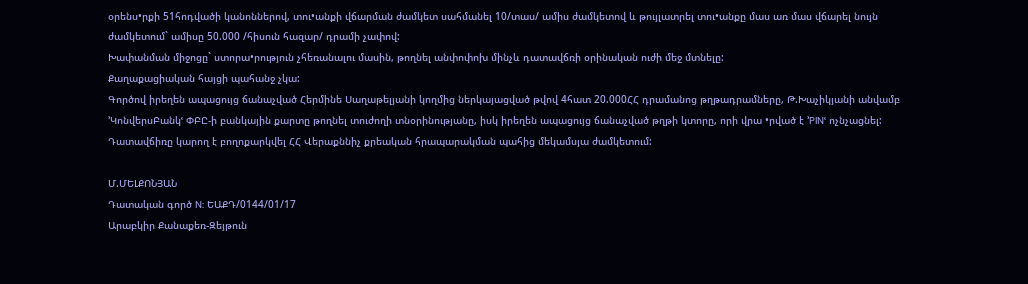օրենս•րքի 51հոդվածի կանոններով, տու•անքի վճարման ժամկետ սահմանել 10/տաս/ ամիս ժամկետով և թույլատրել տու•անքը մաս առ մաս վճարել նույն ժամկետում` ամիսը 50.000 /հիսուն հազար/ դրամի չափով:
Խափանման միջոցը` ստորա•րություն չհեռանալու մասին, թողնել անփոփոխ մինչև դատավճռի օրինական ուժի մեջ մտնելը:
Քաղաքացիական հայցի պահանջ չկա:
Գործով իրեղեն ապացույց ճանաչված Հերմինե Սաղաթելյանի կողմից ներկայացված թվով 4հատ 20.000ՀՀ դրամանոց թղթադրամները, Թ.Խաչիկյանի անվամբ ՚ԿոնվերսԲանկՙ ՓԲԸ-ի բանկային քարտը թողնել տուժողի տնօրինությանը, իսկ իրեղեն ապացույց ճանաչված թղթի կտորը, որի վրա •րված է ՚PINՙ ոչնչացնել:
Դատավճիռը կարող է բողոքարկվել ՀՀ Վերաքննիչ քրեական հրապարակման պահից մեկամսյա ժամկետում:

Մ.ՄԵԼՔՈՆՅԱՆ
Դատական գործ N: ԵԱՔԴ/0144/01/17
Արաբկիր Քանաքեռ-Զեյթուն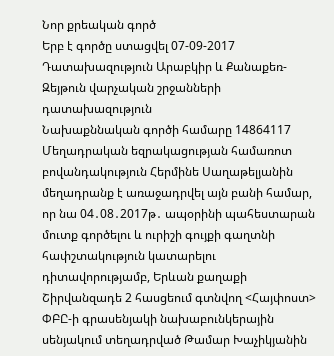Նոր քրեական գործ
Երբ է գործը ստացվել 07-09-2017
Դատախազություն Արաբկիր և Քանաքեռ-Զեյթուն վարչական շրջանների դատախազություն
Նախաքննական գործի համարը 14864117
Մեղադրական եզրակացության համառոտ բովանդակություն Հերմինե Սաղաթելյանին մեղադրանք է առաջադրվել այն բանի համար, որ նա 04․08․2017թ․ ապօրինի պահեստարան մուտք գործելու և ուրիշի գույքի գաղտնի հափշտակություն կատարելու դիտավորությամբ, Երևան քաղաքի Շիրվանզադե 2 հասցեում գտնվող <Հայփոստ> ՓԲԸ-ի գրասենյակի նախաբունկերային սենյակում տեղադրված Թամար Խաչիկյանին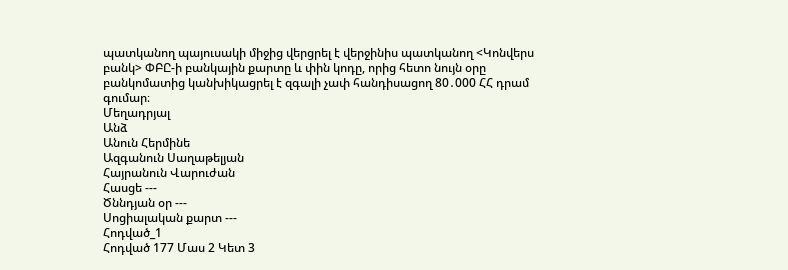պատկանող պայուսակի միջից վերցրել է վերջինիս պատկանող <Կոնվերս բանկ> ՓԲԸ-ի բանկային քարտը և փին կոդը, որից հետո նույն օրը բանկոմատից կանխիկացրել է զգալի չափ հանդիսացող 80․000 ՀՀ դրամ գումար։
Մեղադրյալ
Անձ
Անուն Հերմինե
Ազգանուն Սաղաթելյան
Հայրանուն Վարուժան
Հասցե ---
Ծննդյան օր ---
Սոցիալական քարտ ---
Հոդված_1
Հոդված 177 Մաս 2 Կետ 3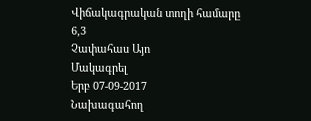Վիճակագրական տողի համարը 6,3
Չափահաս Այո
Մակագրել
Երբ 07-09-2017
Նախագահող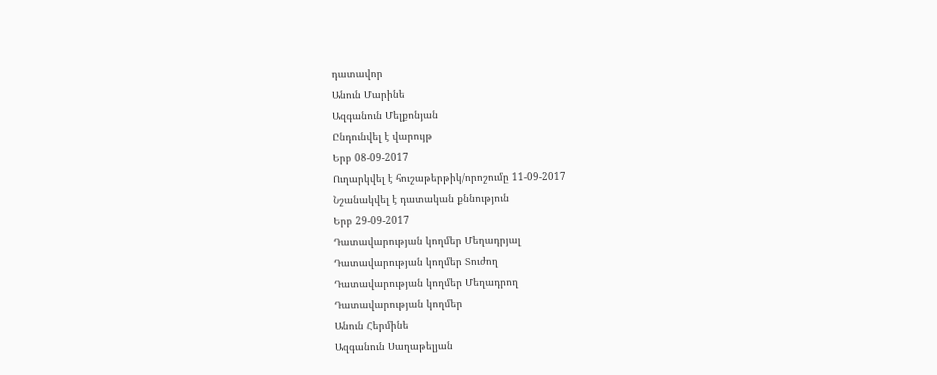դատավոր
Անուն Մարինե
Ազգանուն Մելքոնյան
Ընդունվել է վարույթ
Երբ 08-09-2017
Ուղարկվել է հուշաթերթիկ/որոշումը 11-09-2017
Նշանակվել է դատական քննություն
Երբ 29-09-2017
Դատավարության կողմեր Մեղադրյալ
Դատավարության կողմեր Տուժող
Դատավարության կողմեր Մեղադրող
Դատավարության կողմեր
Անուն Հերմինե
Ազգանուն Սաղաթելյան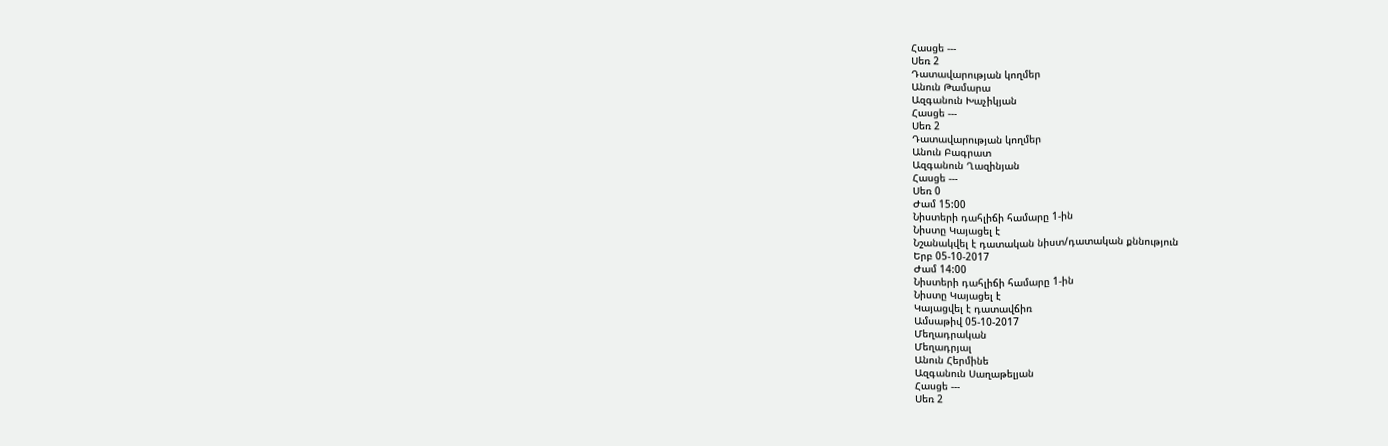Հասցե ---
Սեռ 2
Դատավարության կողմեր
Անուն Թամարա
Ազգանուն Խաչիկյան
Հասցե ---
Սեռ 2
Դատավարության կողմեր
Անուն Բագրատ
Ազգանուն Ղազինյան
Հասցե ---
Սեռ 0
Ժամ 15:00
Նիստերի դահլիճի համարը 1-ին
Նիստը Կայացել է
Նշանակվել է դատական նիստ/դատական քննություն
Երբ 05-10-2017
Ժամ 14:00
Նիստերի դահլիճի համարը 1-ին
Նիստը Կայացել է
Կայացվել է դատավճիռ
Ամսաթիվ 05-10-2017
Մեղադրական
Մեղադրյալ
Անուն Հերմինե
Ազգանուն Սաղաթելյան
Հասցե ---
Սեռ 2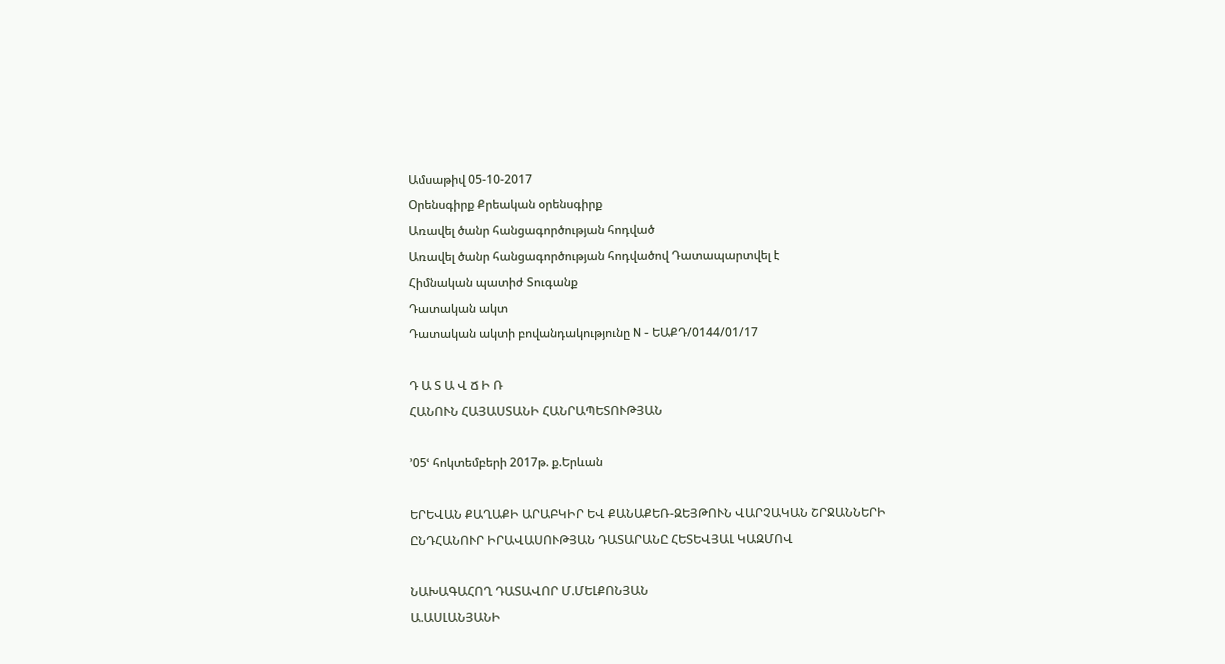Ամսաթիվ 05-10-2017
Օրենսգիրք Քրեական օրենսգիրք
Առավել ծանր հանցագործության հոդված
Առավել ծանր հանցագործության հոդվածով Դատապարտվել է
Հիմնական պատիժ Տուգանք
Դատական ակտ
Դատական ակտի բովանդակությունը N - ԵԱՔԴ/0144/01/17

Դ Ա Տ Ա Վ Ճ Ի Ռ
ՀԱՆՈՒՆ ՀԱՅԱՍՏԱՆԻ ՀԱՆՐԱՊԵՏՈՒԹՅԱՆ

՚05ՙ հոկտեմբերի 2017թ. ք.Երևան

ԵՐԵՎԱՆ ՔԱՂԱՔԻ ԱՐԱԲԿԻՐ ԵՎ ՔԱՆԱՔԵՌ-ԶԵՅԹՈՒՆ ՎԱՐՉԱԿԱՆ ՇՐՋԱՆՆԵՐԻ
ԸՆԴՀԱՆՈՒՐ ԻՐԱՎԱՍՈՒԹՅԱՆ ԴԱՏԱՐԱՆԸ ՀԵՏԵՎՅԱԼ ԿԱԶՄՈՎ

ՆԱԽԱԳԱՀՈՂ ԴԱՏԱՎՈՐ Մ.ՄԵԼՔՈՆՅԱՆ
Ա.ԱՍԼԱՆՅԱՆԻ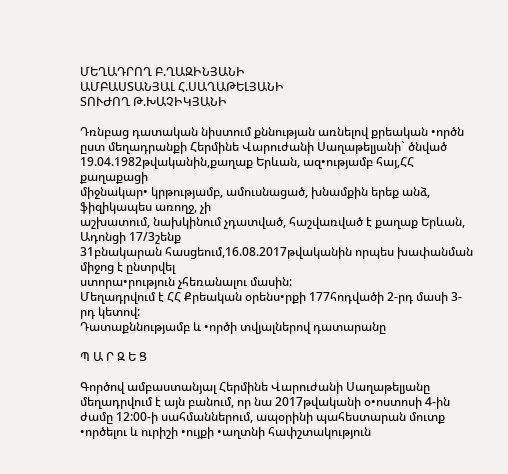ՄԵՂԱԴՐՈՂ Բ.ՂԱԶԻՆՅԱՆԻ
ԱՄԲԱՍՏԱՆՅԱԼ Հ.ՍԱՂԱԹԵԼՅԱՆԻ
ՏՈՒԺՈՂ Թ.ԽԱՉԻԿՅԱՆԻ

Դռնբաց դատական նիստում քննության առնելով քրեական •ործն ըստ մեղադրանքի Հերմինե Վարուժանի Սաղաթելյանի` ծնված 19.04.1982թվականին,քաղաք Երևան, ազ•ությամբ հայ,ՀՀ քաղաքացի
միջնակար• կրթությամբ, ամուսնացած, խնամքին երեք անձ, ֆիզիկապես առողջ, չի
աշխատում, նախկինում չդատված, հաշվառված է քաղաք Երևան, Ադոնցի 17/3շենք
31բնակարան հասցեում,16.08.2017թվականին որպես խափանման միջոց է ընտրվել
ստորա•րություն չհեռանալու մասին:
Մեղադրվում է ՀՀ Քրեական օրենս•րքի 177հոդվածի 2-րդ մասի 3-րդ կետով:
Դատաքննությամբ և •ործի տվյալներով դատարանը

Պ Ա Ր Զ Ե Ց

Գործով ամբաստանյալ Հերմինե Վարուժանի Սաղաթելյանը մեղադրվում է այն բանում, որ նա 2017թվականի օ•ոստոսի 4-ին ժամը 12:00-ի սահմաններում, ապօրինի պահեստարան մուտք •ործելու և ուրիշի •ույքի •աղտնի հափշտակություն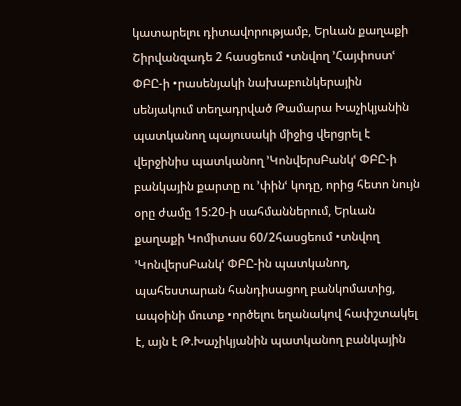կատարելու դիտավորությամբ, Երևան քաղաքի Շիրվանզադե 2 հասցեում •տնվող ՚Հայփոստՙ ՓԲԸ-ի •րասենյակի նախաբունկերային սենյակում տեղադրված Թամարա Խաչիկյանին պատկանող պայուսակի միջից վերցրել է վերջինիս պատկանող ՚ԿոնվերսԲանկՙ ՓԲԸ-ի բանկային քարտը ու ՚փինՙ կոդը, որից հետո նույն օրը ժամը 15:20-ի սահմաններում, Երևան քաղաքի Կոմիտաս 60/2հասցեում •տնվող ՚ԿոնվերսԲանկՙ ՓԲԸ-ին պատկանող, պահեստարան հանդիսացող բանկոմատից, ապօինի մուտք •ործելու եղանակով հափշտակել է, այն է Թ.Խաչիկյանին պատկանող բանկային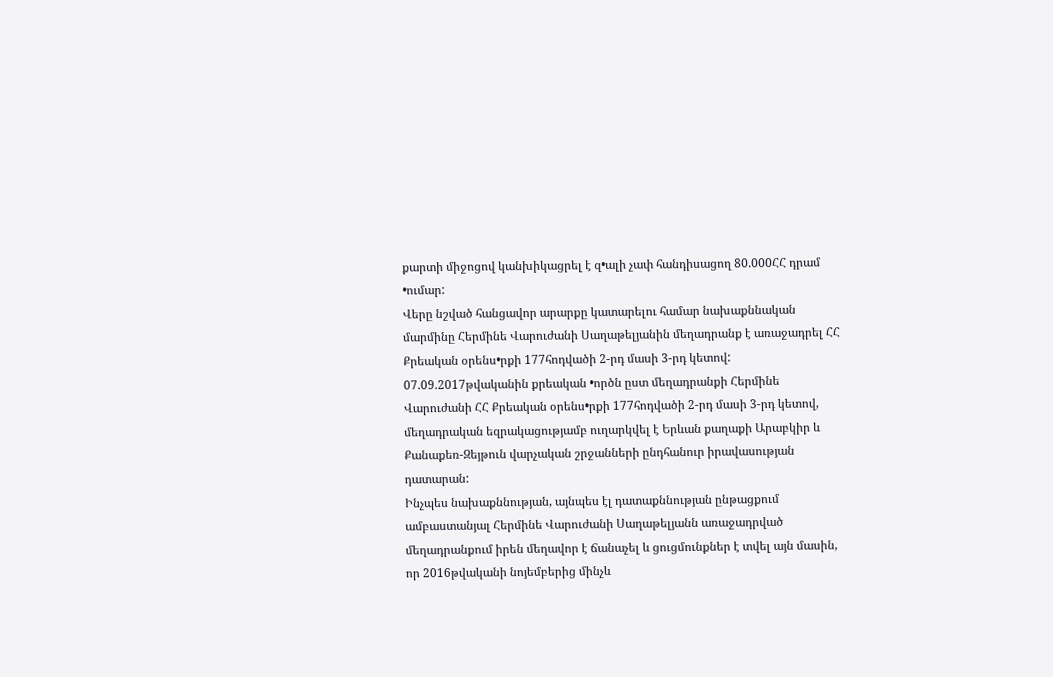քարտի միջոցով կանխիկացրել է զ•ալի չափ հանդիսացող 80.000ՀՀ դրամ •ումար:
Վերը նշված հանցավոր արարքը կատարելու համար նախաքննական մարմինը Հերմինե Վարուժանի Սաղաթելյանին մեղադրանք է առաջադրել ՀՀ Քրեական օրենս•րքի 177հոդվածի 2-րդ մասի 3-րդ կետով:
07.09.2017թվականին քրեական •ործն ըստ մեղադրանքի Հերմինե Վարուժանի ՀՀ Քրեական օրենս•րքի 177հոդվածի 2-րդ մասի 3-րդ կետով, մեղադրական եզրակացությամբ ուղարկվել է Երևան քաղաքի Արաբկիր և Քանաքեռ-Զեյթուն վարչական շրջանների ընդհանուր իրավասության դատարան:
Ինչպես նախաքննության, այնպես էլ դատաքննության ընթացքում ամբաստանյալ Հերմինե Վարուժանի Սաղաթելյանն առաջադրված մեղադրանքում իրեն մեղավոր է ճանաչել և ցուցմունքներ է տվել այն մասին, որ 2016թվականի նոյեմբերից մինչև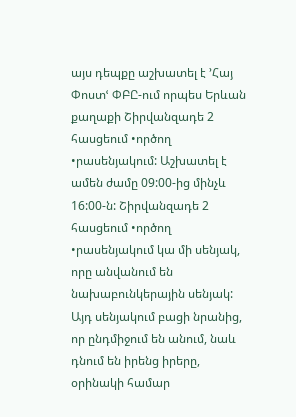այս դեպքը աշխատել է ՚Հայ Փոստՙ ՓԲԸ-ում որպես Երևան քաղաքի Շիրվանզադե 2 հասցեում •ործող •րասենյակում: Աշխատել է ամեն ժամը 09:00-ից մինչև 16:00-ն: Շիրվանզադե 2 հասցեում •ործող •րասենյակում կա մի սենյակ, որը անվանում են նախաբունկերային սենյակ: Այդ սենյակում բացի նրանից, որ ընդմիջում են անում, նաև դնում են իրենց իրերը, օրինակի համար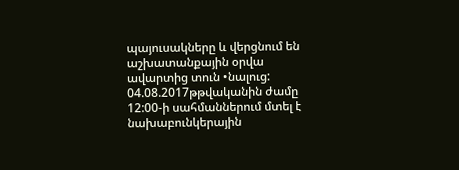պայուսակները և վերցնում են աշխատանքային օրվա ավարտից տուն •նալուց: 04.08.2017թթվականին ժամը 12:00-ի սահմաններում մտել է նախաբունկերային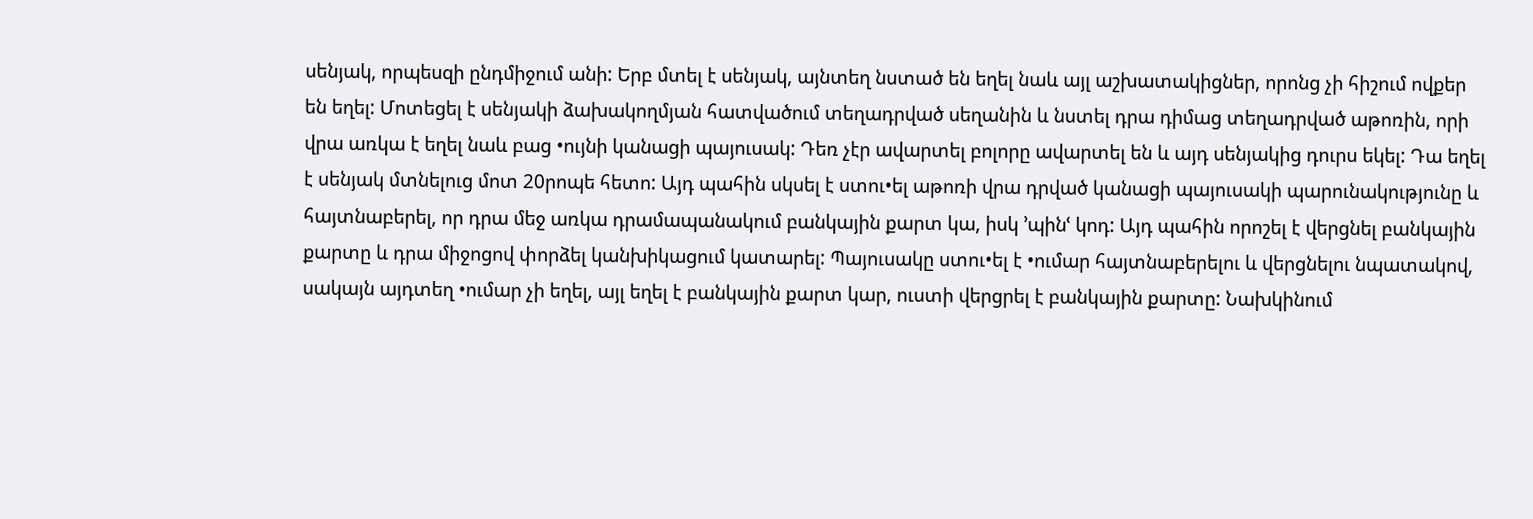սենյակ, որպեսզի ընդմիջում անի: Երբ մտել է սենյակ, այնտեղ նստած են եղել նաև այլ աշխատակիցներ, որոնց չի հիշում ովքեր են եղել: Մոտեցել է սենյակի ձախակողմյան հատվածում տեղադրված սեղանին և նստել դրա դիմաց տեղադրված աթոռին, որի վրա առկա է եղել նաև բաց •ույնի կանացի պայուսակ: Դեռ չէր ավարտել բոլորը ավարտել են և այդ սենյակից դուրս եկել: Դա եղել է սենյակ մտնելուց մոտ 20րոպե հետո: Այդ պահին սկսել է ստու•ել աթոռի վրա դրված կանացի պայուսակի պարունակությունը և հայտնաբերել, որ դրա մեջ առկա դրամապանակում բանկային քարտ կա, իսկ ՚պինՙ կոդ: Այդ պահին որոշել է վերցնել բանկային քարտը և դրա միջոցով փորձել կանխիկացում կատարել: Պայուսակը ստու•ել է •ումար հայտնաբերելու և վերցնելու նպատակով, սակայն այդտեղ •ումար չի եղել, այլ եղել է բանկային քարտ կար, ուստի վերցրել է բանկային քարտը: Նախկինում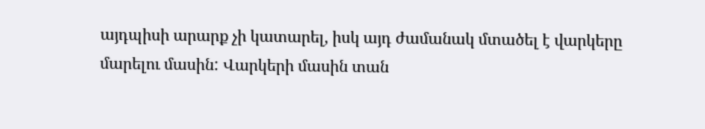այդպիսի արարք չի կատարել, իսկ այդ ժամանակ մտածել է վարկերը մարելու մասին: Վարկերի մասին տան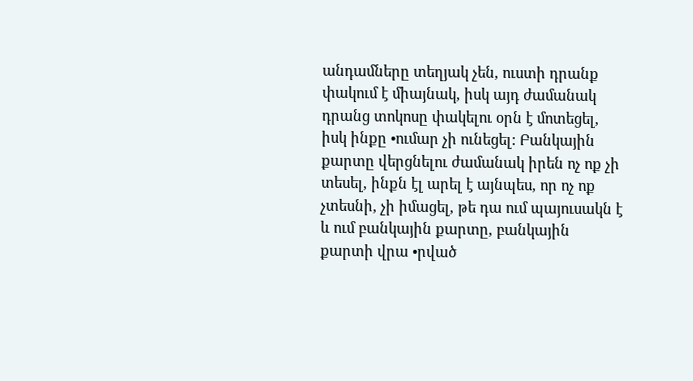անդամները տեղյակ չեն, ուստի դրանք փակում է միայնակ, իսկ այդ ժամանակ դրանց տոկոսը փակելու օրն է մոտեցել, իսկ ինքը •ումար չի ունեցել: Բանկային քարտը վերցնելու ժամանակ իրեն ոչ ոք չի տեսել, ինքն էլ արել է այնպես, որ ոչ ոք չտեսնի, չի իմացել, թե դա ում պայուսակն է և ում բանկային քարտը, բանկային քարտի վրա •րված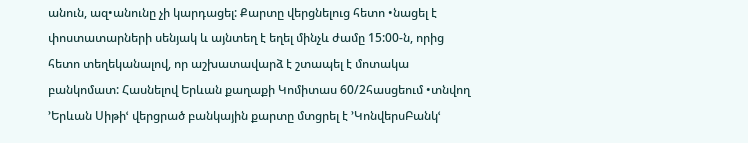անուն, ազ•անունը չի կարդացել: Քարտը վերցնելուց հետո •նացել է փոստատարների սենյակ և այնտեղ է եղել մինչև ժամը 15:00-ն, որից հետո տեղեկանալով, որ աշխատավարձ է շտապել է մոտակա բանկոմատ: Հասնելով Երևան քաղաքի Կոմիտաս 60/2հասցեում •տնվող ՚Երևան Սիթիՙ վերցրած բանկային քարտը մտցրել է ՚ԿոնվերսԲանկՙ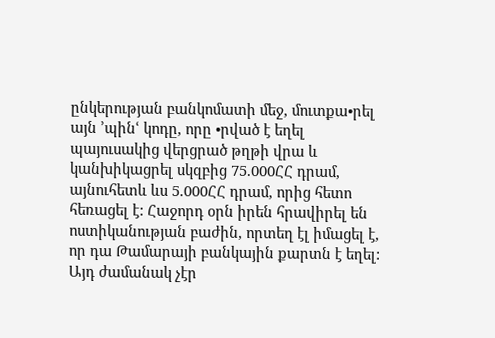ընկերության բանկոմատի մեջ, մուտքա•րել այն ՚պինՙ կոդը, որը •րված է եղել պայուսակից վերցրած թղթի վրա և կանխիկացրել սկզբից 75.000ՀՀ դրամ, այնուհետև ևս 5.000ՀՀ դրամ, որից հետո հեռացել է: Հաջորդ օրն իրեն հրավիրել են ոստիկանության բաժին, որտեղ էլ իմացել է, որ դա Թամարայի բանկային քարտն է եղել: Այդ ժամանակ չէր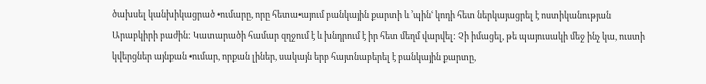ծախսել կանխիկացրած •ումարը, որը հետա•այում բանկային քարտի և ՚պինՙ կոդի հետ ներկայացրել է ոստիկանության Արաբկիրի բաժին: Կատարածի համար զղջում է և խնդրում է իր հետ մեղմ վարվել: Չի իմացել, թե պայուսակի մեջ ինչ կա, ուստի կվերցներ այնքան •ումար, որքան լիներ, սակայն երբ հայտնաբերել է բանկային քարտը,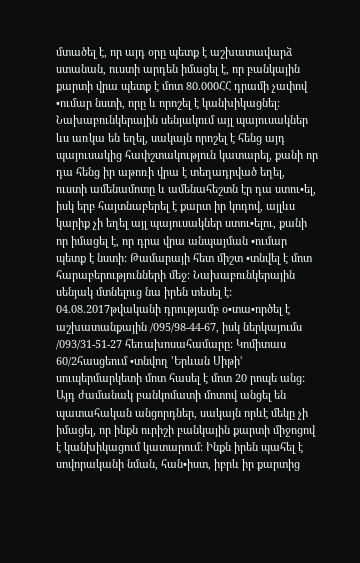մտածել է, որ այդ օրը պետք է աշխատավարձ ստանան, ուստի արդեն իմացել է, որ բանկային քարտի վրա պետք է մոտ 80.000ՀՀ դրամի չափով •ումար նստի, որը և որոշել է կանխիկացնել: Նախաբունկերային սենյակում այլ պայուսակներ ևս առկա են եղել, սակայն որոշել է հենց այդ պայուսակից հափշտակություն կատարել, քանի որ դա հենց իր աթոռի վրա է տեղադրված եղել, ուստի ամենամոտը և ամենահեշտն էր դա ստու•ել, իսկ երբ հայտնաբերել է քարտ իր կոդով, այլևս կարիք չի եղել այլ պայուսակներ ստու•ելու, քանի որ իմացել է, որ դրա վրա անպայման •ումար պետք է նստի: Թամարայի հետ միշտ •տնվել է մոտ հարաբերությունների մեջ: Նախաբունկերային սենյակ մտնելուց նա իրեն տեսել է: 04.08.2017թվականի դրությամբ օ•տա•ործել է աշխատանքային /095/98-44-67, իսկ ներկայումս /093/31-51-27 հեռախոսահամարը: Կոմիտաս 60/2հասցեում •տնվող ՚Երևան Սիթիՙ սուպերմարկետի մոտ հասել է մոտ 20 րոպե անց: Այդ ժամանակ բանկոմատի մոտով անցել են պատահական անցորդներ, սակայն որևէ մեկը չի իմացել, որ ինքն ուրիշի բանկային քարտի միջոցով է կանխիկացում կատարում: Ինքն իրեն պահել է սովորականի նման, հան•իստ, իբրև իր քարտից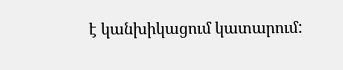է կանխիկացում կատարում: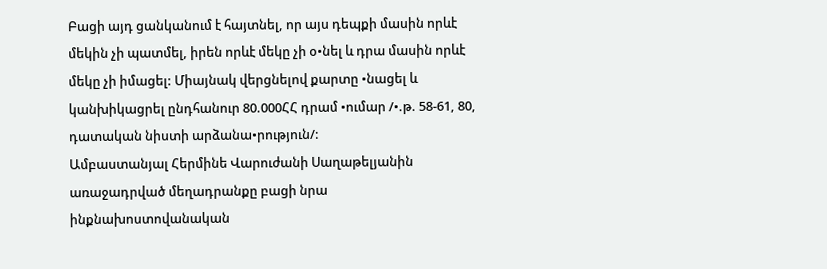Բացի այդ ցանկանում է հայտնել, որ այս դեպքի մասին որևէ մեկին չի պատմել, իրեն որևէ մեկը չի օ•նել և դրա մասին որևէ մեկը չի իմացել: Միայնակ վերցնելով քարտը •նացել և կանխիկացրել ընդհանուր 80.000ՀՀ դրամ •ումար /•.թ. 58-61, 80, դատական նիստի արձանա•րություն/:
Ամբաստանյալ Հերմինե Վարուժանի Սաղաթելյանին առաջադրված մեղադրանքը բացի նրա ինքնախոստովանական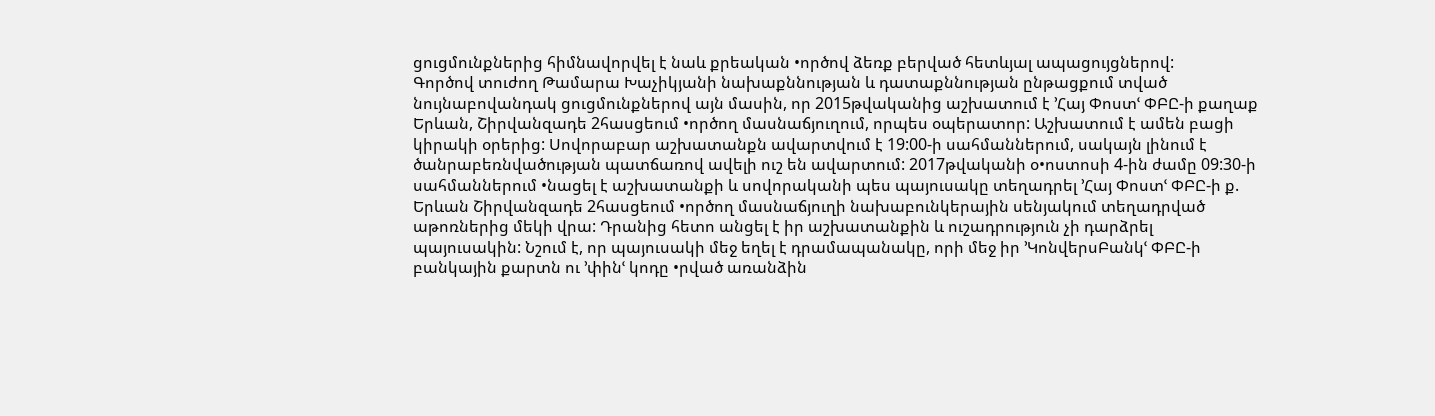ցուցմունքներից հիմնավորվել է նաև քրեական •ործով ձեռք բերված հետևյալ ապացույցներով:
Գործով տուժող Թամարա Խաչիկյանի նախաքննության և դատաքննության ընթացքում տված նույնաբովանդակ ցուցմունքներով այն մասին, որ 2015թվականից աշխատում է ՚Հայ Փոստՙ ՓԲԸ-ի քաղաք Երևան, Շիրվանզադե 2հասցեում •ործող մասնաճյուղում, որպես օպերատոր: Աշխատում է ամեն բացի կիրակի օրերից: Սովորաբար աշխատանքն ավարտվում է 19:00-ի սահմաններում, սակայն լինում է ծանրաբեռնվածության պատճառով ավելի ուշ են ավարտում: 2017թվականի օ•ոստոսի 4-ին ժամը 09:30-ի սահմաններում •նացել է աշխատանքի և սովորականի պես պայուսակը տեղադրել ՚Հայ Փոստՙ ՓԲԸ-ի ք. Երևան Շիրվանզադե 2հասցեում •ործող մասնաճյուղի նախաբունկերային սենյակում տեղադրված աթոռներից մեկի վրա: Դրանից հետո անցել է իր աշխատանքին և ուշադրություն չի դարձրել պայուսակին: Նշում է, որ պայուսակի մեջ եղել է դրամապանակը, որի մեջ իր ՚ԿոնվերսԲանկՙ ՓԲԸ-ի բանկային քարտն ու ՚փինՙ կոդը •րված առանձին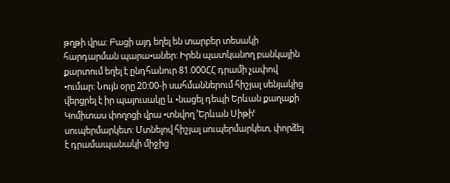թղթի վրա: Բացի այդ եղել են տարբեր տեսակի հարդարման պարա•աներ: Իրեն պատկանող բանկային քարտում եղել է ընդհանուր 81.000ՀՀ դրամի չափով •ումար: Նույն օրը 20:00-ի սահմաններում հիշյալ սենյակից վերցրել է իր պայուսակը և •նացել դեպի Երևան քաղաքի Կոմիտաս փողոցի վրա •տնվող ՚Երևան Սիթիՙ սուպերմարկետ: Մտնելով հիշյալ սուպերմարկետ, փորձել է դրամապանակի միջից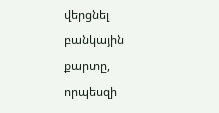վերցնել բանկային քարտը, որպեսզի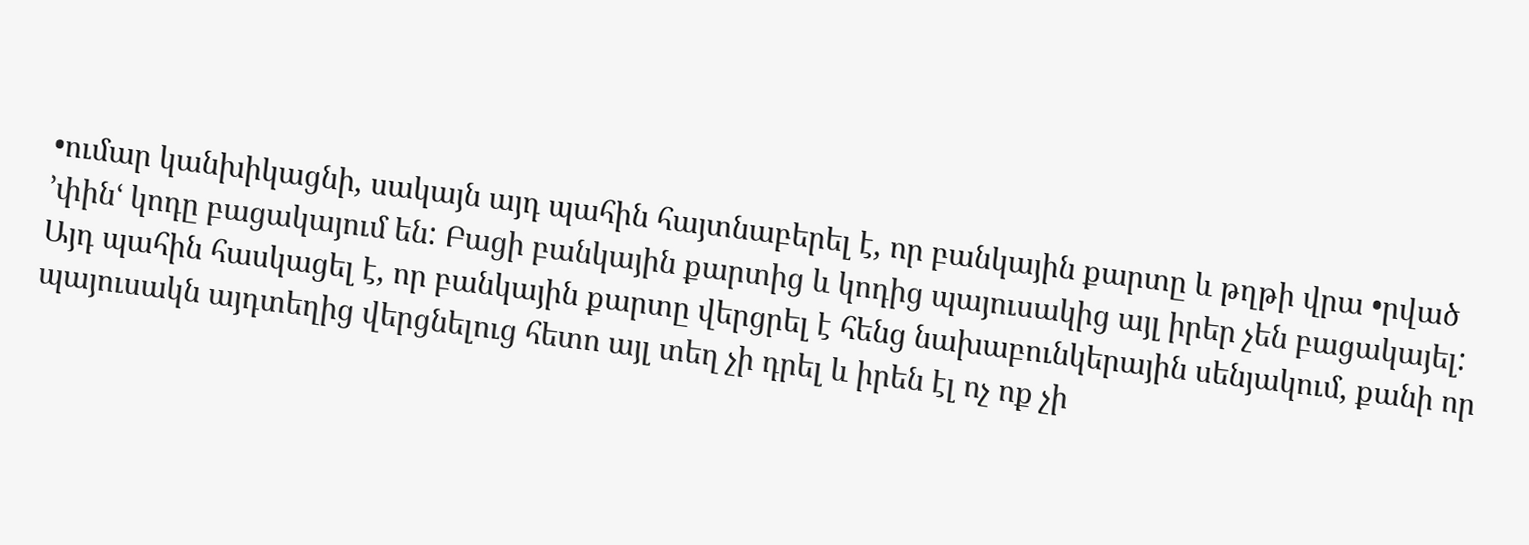•ումար կանխիկացնի, սակայն այդ պահին հայտնաբերել է, որ բանկային քարտը և թղթի վրա •րված ՚փինՙ կոդը բացակայում են: Բացի բանկային քարտից և կոդից պայուսակից այլ իրեր չեն բացակայել: Այդ պահին հասկացել է, որ բանկային քարտը վերցրել է հենց նախաբունկերային սենյակում, քանի որ պայուսակն այդտեղից վերցնելուց հետո այլ տեղ չի դրել և իրեն էլ ոչ ոք չի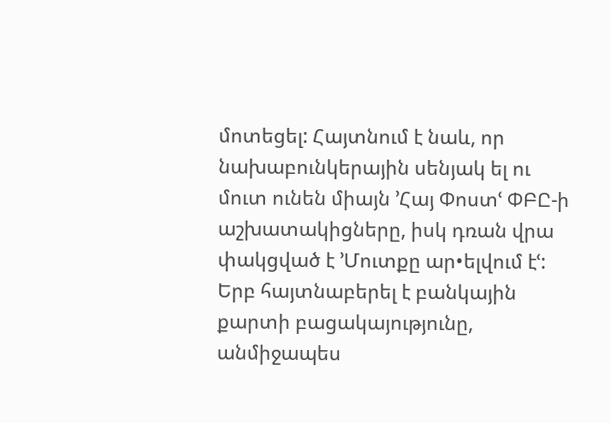մոտեցել: Հայտնում է նաև, որ նախաբունկերային սենյակ ել ու մուտ ունեն միայն ՚Հայ Փոստՙ ՓԲԸ-ի աշխատակիցները, իսկ դռան վրա փակցված է ՚Մուտքը ար•ելվում էՙ: Երբ հայտնաբերել է բանկային քարտի բացակայությունը, անմիջապես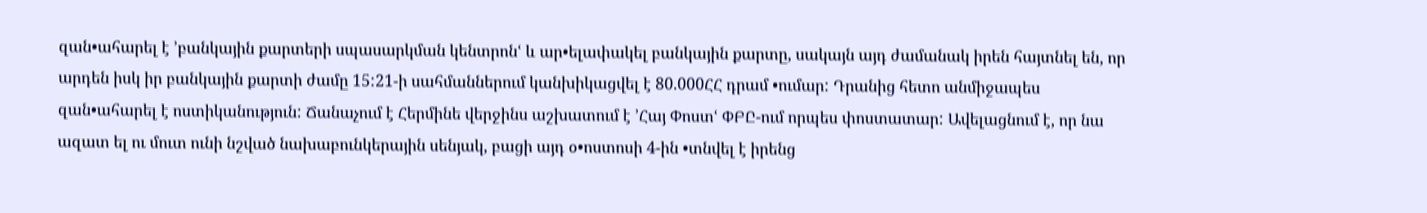զան•ահարել է ՚բանկային քարտերի սպասարկման կենտրոնՙ և ար•ելափակել բանկային քարտը, սակայն այդ ժամանակ իրեն հայտնել են, որ արդեն իսկ իր բանկային քարտի ժամը 15:21-ի սահմաններում կանխիկացվել է 80.000ՀՀ դրամ •ումար: Դրանից հետո անմիջապես զան•ահարել է ոստիկանություն: Ճանաչում է Հերմինե վերջինս աշխատում է ՚Հայ Փոստՙ ՓԲԸ-ում որպես փոստատար: Ավելացնում է, որ նա ազատ ել ու մուտ ունի նշված նախաբունկերային սենյակ, բացի այդ օ•ոստոսի 4-ին •տնվել է իրենց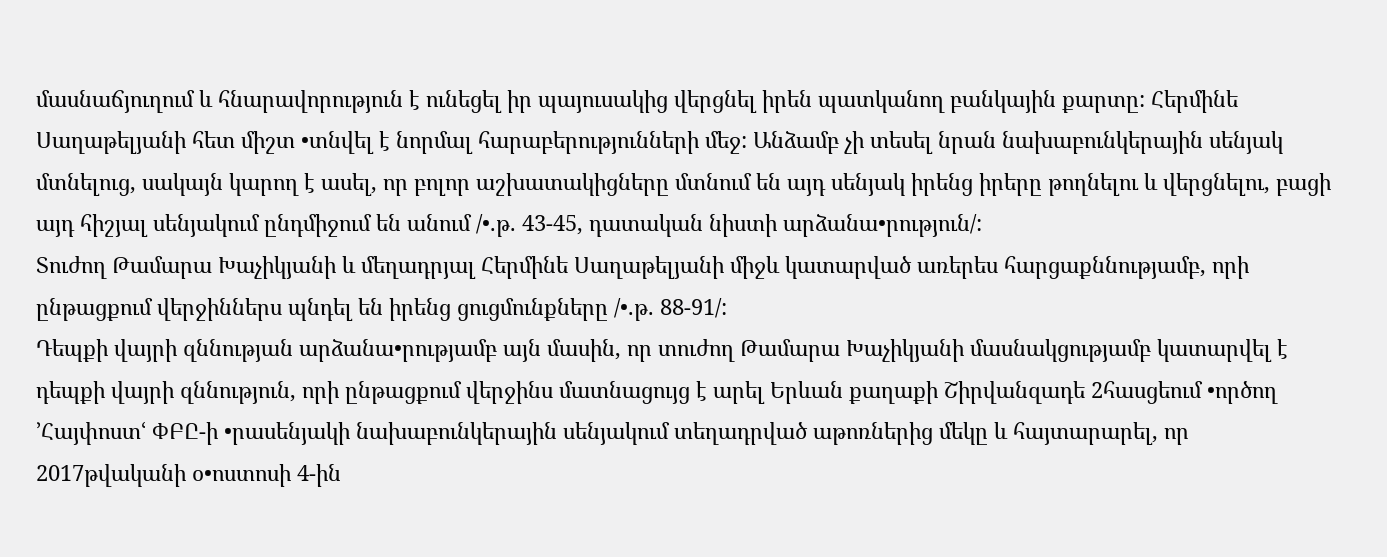մասնաճյուղում և հնարավորություն է ունեցել իր պայուսակից վերցնել իրեն պատկանող բանկային քարտը: Հերմինե Սաղաթելյանի հետ միշտ •տնվել է նորմալ հարաբերությունների մեջ: Անձամբ չի տեսել նրան նախաբունկերային սենյակ մտնելուց, սակայն կարող է ասել, որ բոլոր աշխատակիցները մտնում են այդ սենյակ իրենց իրերը թողնելու և վերցնելու, բացի այդ հիշյալ սենյակում ընդմիջում են անում /•.թ. 43-45, դատական նիստի արձանա•րություն/:
Տուժող Թամարա Խաչիկյանի և մեղադրյալ Հերմինե Սաղաթելյանի միջև կատարված առերես հարցաքննությամբ, որի ընթացքում վերջիններս պնդել են իրենց ցուցմունքները /•.թ. 88-91/:
Դեպքի վայրի զննության արձանա•րությամբ այն մասին, որ տուժող Թամարա Խաչիկյանի մասնակցությամբ կատարվել է դեպքի վայրի զննություն, որի ընթացքում վերջինս մատնացույց է արել Երևան քաղաքի Շիրվանզադե 2հասցեում •ործող ՚Հայփոստՙ ՓԲԸ-ի •րասենյակի նախաբունկերային սենյակում տեղադրված աթոռներից մեկը և հայտարարել, որ 2017թվականի օ•ոստոսի 4-ին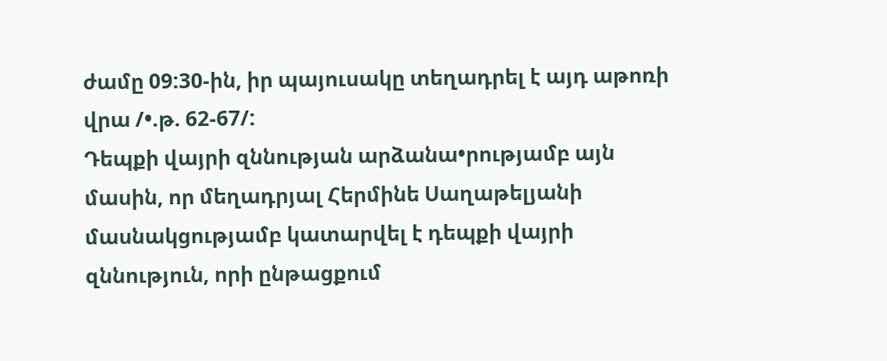ժամը 09:30-ին, իր պայուսակը տեղադրել է այդ աթոռի վրա /•.թ. 62-67/:
Դեպքի վայրի զննության արձանա•րությամբ այն մասին, որ մեղադրյալ Հերմինե Սաղաթելյանի մասնակցությամբ կատարվել է դեպքի վայրի զննություն, որի ընթացքում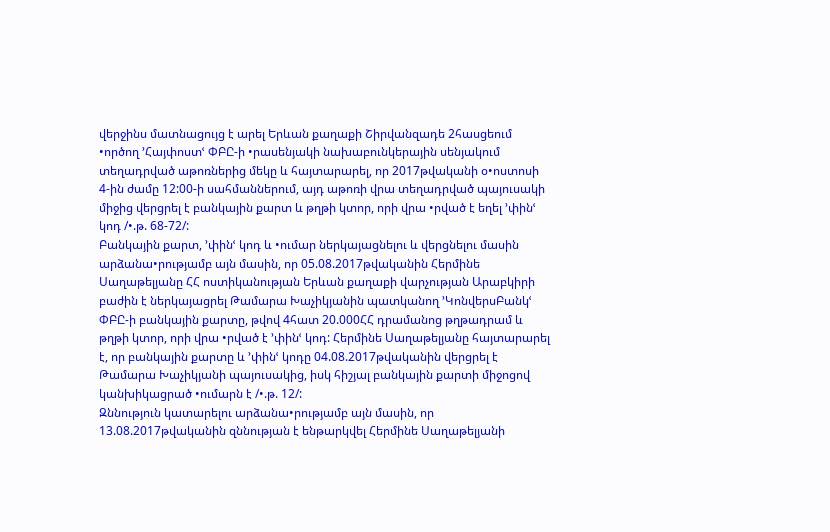վերջինս մատնացույց է արել Երևան քաղաքի Շիրվանզադե 2հասցեում •ործող ՚Հայփոստՙ ՓԲԸ-ի •րասենյակի նախաբունկերային սենյակում տեղադրված աթոռներից մեկը և հայտարարել, որ 2017թվականի օ•ոստոսի 4-ին ժամը 12:00-ի սահմաններում, այդ աթոռի վրա տեղադրված պայուսակի միջից վերցրել է բանկային քարտ և թղթի կտոր, որի վրա •րված է եղել ՚փինՙ կոդ /•.թ. 68-72/:
Բանկային քարտ, ՚փինՙ կոդ և •ումար ներկայացնելու և վերցնելու մասին արձանա•րությամբ այն մասին, որ 05.08.2017թվականին Հերմինե Սաղաթելյանը ՀՀ ոստիկանության Երևան քաղաքի վարչության Արաբկիրի բաժին է ներկայացրել Թամարա Խաչիկյանին պատկանող ՚ԿոնվերսԲանկՙ ՓԲԸ-ի բանկային քարտը, թվով 4հատ 20.000ՀՀ դրամանոց թղթադրամ և թղթի կտոր, որի վրա •րված է ՚փինՙ կոդ: Հերմինե Սաղաթելյանը հայտարարել է, որ բանկային քարտը և ՚փինՙ կոդը 04.08.2017թվականին վերցրել է Թամարա Խաչիկյանի պայուսակից, իսկ հիշյալ բանկային քարտի միջոցով կանխիկացրած •ումարն է /•.թ. 12/:
Զննություն կատարելու արձանա•րությամբ այն մասին, որ 13.08.2017թվականին զննության է ենթարկվել Հերմինե Սաղաթելյանի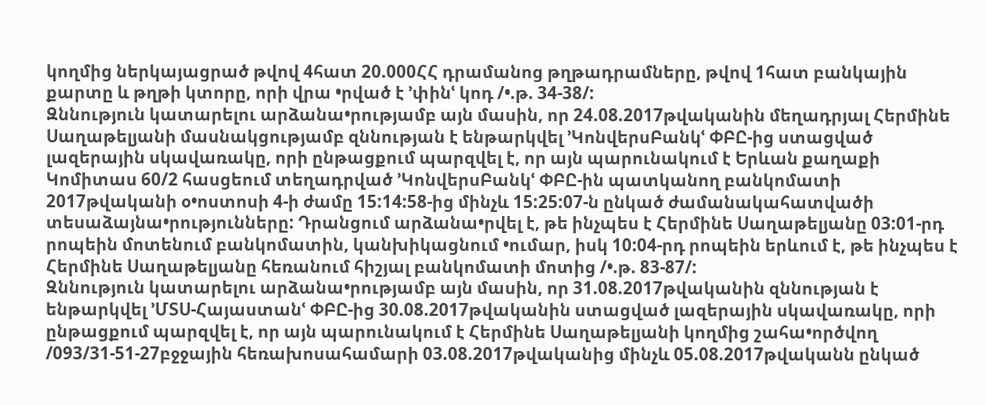կողմից ներկայացրած թվով 4հատ 20.000ՀՀ դրամանոց թղթադրամները, թվով 1հատ բանկային քարտը և թղթի կտորը, որի վրա •րված է ՚փինՙ կոդ /•.թ. 34-38/:
Զննություն կատարելու արձանա•րությամբ այն մասին, որ 24.08.2017թվականին մեղադրյալ Հերմինե Սաղաթելյանի մասնակցությամբ զննության է ենթարկվել ՚ԿոնվերսԲանկՙ ՓԲԸ-ից ստացված լազերային սկավառակը, որի ընթացքում պարզվել է, որ այն պարունակում է Երևան քաղաքի Կոմիտաս 60/2 հասցեում տեղադրված ՚ԿոնվերսԲանկՙ ՓԲԸ-ին պատկանող բանկոմատի 2017թվականի օ•ոստոսի 4-ի ժամը 15:14:58-ից մինչև 15:25:07-ն ընկած ժամանակահատվածի տեսաձայնա•րությունները: Դրանցում արձանա•րվել է, թե ինչպես է Հերմինե Սաղաթելյանը 03:01-րդ րոպեին մոտենում բանկոմատին, կանխիկացնում •ումար, իսկ 10:04-րդ րոպեին երևում է, թե ինչպես է Հերմինե Սաղաթելյանը հեռանում հիշյալ բանկոմատի մոտից /•.թ. 83-87/:
Զննություն կատարելու արձանա•րությամբ այն մասին, որ 31.08.2017թվականին զննության է ենթարկվել ՚ՄՏՍ-Հայաստանՙ ՓԲԸ-ից 30.08.2017թվականին ստացված լազերային սկավառակը, որի ընթացքում պարզվել է, որ այն պարունակում է Հերմինե Սաղաթելյանի կողմից շահա•ործվող /093/31-51-27բջջային հեռախոսահամարի 03.08.2017թվականից մինչև 05.08.2017թվականն ընկած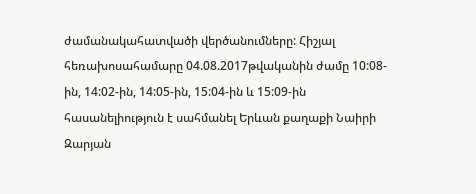ժամանակահատվածի վերծանումները: Հիշյալ հեռախոսահամարը 04.08.2017թվականին ժամը 10:08-ին, 14:02-ին, 14:05-ին, 15:04-ին և 15:09-ին հասանելիություն է սահմանել Երևան քաղաքի Նաիրի Զարյան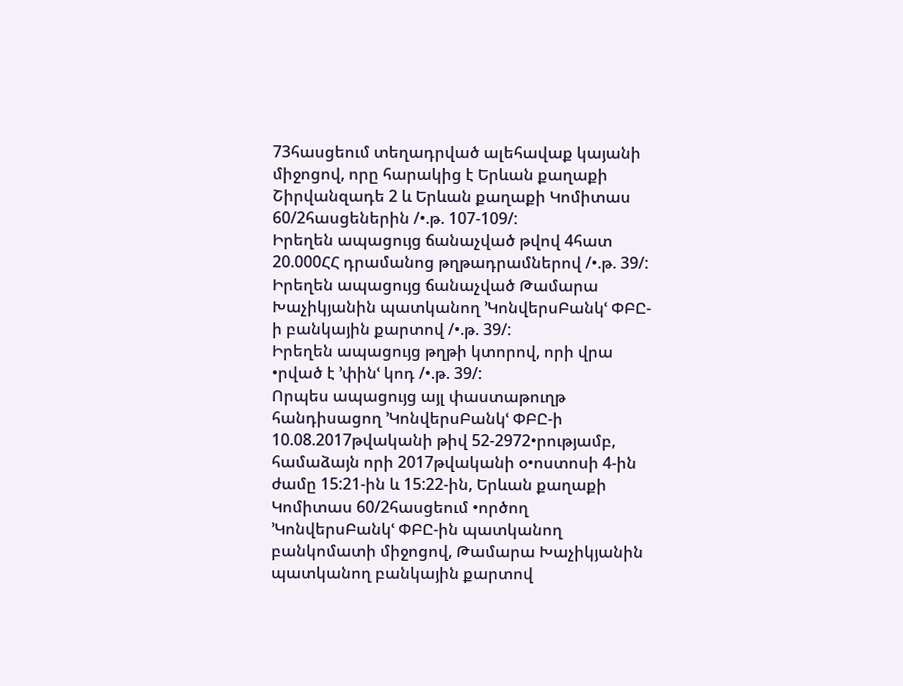73հասցեում տեղադրված ալեհավաք կայանի միջոցով, որը հարակից է Երևան քաղաքի Շիրվանզադե 2 և Երևան քաղաքի Կոմիտաս 60/2հասցեներին /•.թ. 107-109/:
Իրեղեն ապացույց ճանաչված թվով 4հատ 20.000ՀՀ դրամանոց թղթադրամներով /•.թ. 39/:
Իրեղեն ապացույց ճանաչված Թամարա Խաչիկյանին պատկանող ՚ԿոնվերսԲանկՙ ՓԲԸ-ի բանկային քարտով /•.թ. 39/:
Իրեղեն ապացույց թղթի կտորով, որի վրա •րված է ՚փինՙ կոդ /•.թ. 39/:
Որպես ապացույց այլ փաստաթուղթ հանդիսացող ՚ԿոնվերսԲանկՙ ՓԲԸ-ի 10.08.2017թվականի թիվ 52-2972•րությամբ, համաձայն որի 2017թվականի օ•ոստոսի 4-ին ժամը 15:21-ին և 15:22-ին, Երևան քաղաքի Կոմիտաս 60/2հասցեում •ործող ՚ԿոնվերսԲանկՙ ՓԲԸ-ին պատկանող բանկոմատի միջոցով, Թամարա Խաչիկյանին պատկանող բանկային քարտով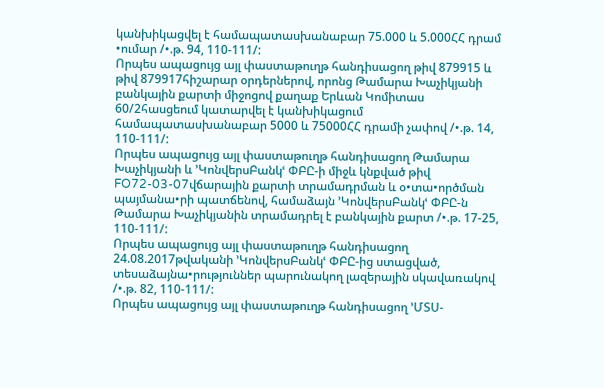կանխիկացվել է համապատասխանաբար 75.000 և 5.000ՀՀ դրամ •ումար /•.թ. 94, 110-111/:
Որպես ապացույց այլ փաստաթուղթ հանդիսացող թիվ 879915 և թիվ 879917հիշարար օրդերներով, որոնց Թամարա Խաչիկյանի բանկային քարտի միջոցով քաղաք Երևան Կոմիտաս 60/2հասցեում կատարվել է կանխիկացում համապատասխանաբար 5000 և 75000ՀՀ դրամի չափով /•.թ. 14, 110-111/:
Որպես ապացույց այլ փաստաթուղթ հանդիսացող Թամարա Խաչիկյանի և ՚ԿոնվերսԲանկՙ ՓԲԸ-ի միջև կնքված թիվ FO72-03-07վճարային քարտի տրամադրման և օ•տա•ործման պայմանա•րի պատճենով, համաձայն ՚ԿոնվերսԲանկՙ ՓԲԸ-ն Թամարա Խաչիկյանին տրամադրել է բանկային քարտ /•.թ. 17-25, 110-111/:
Որպես ապացույց այլ փաստաթուղթ հանդիսացող 24.08.2017թվականի ՚ԿոնվերսԲանկՙ ՓԲԸ-ից ստացված, տեսաձայնա•րություններ պարունակող լազերային սկավառակով /•.թ. 82, 110-111/:
Որպես ապացույց այլ փաստաթուղթ հանդիսացող ՚ՄՏՍ-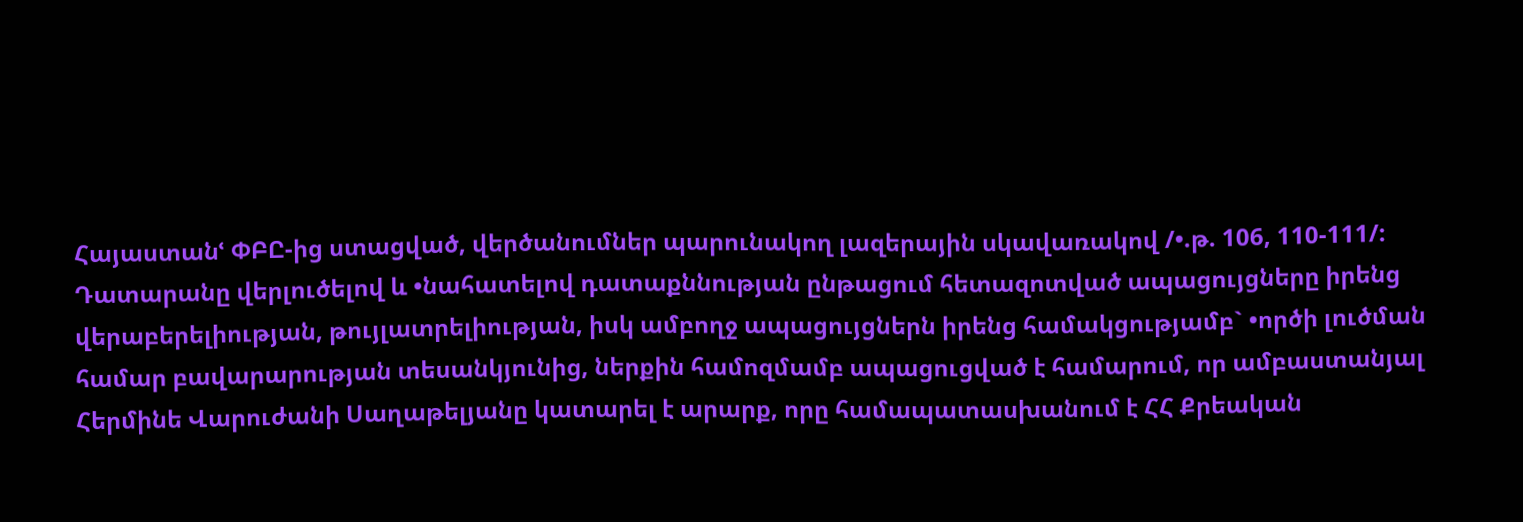Հայաստանՙ ՓԲԸ-ից ստացված, վերծանումներ պարունակող լազերային սկավառակով /•.թ. 106, 110-111/:
Դատարանը վերլուծելով և •նահատելով դատաքննության ընթացում հետազոտված ապացույցները իրենց վերաբերելիության, թույլատրելիության, իսկ ամբողջ ապացույցներն իրենց համակցությամբ` •ործի լուծման համար բավարարության տեսանկյունից, ներքին համոզմամբ ապացուցված է համարում, որ ամբաստանյալ Հերմինե Վարուժանի Սաղաթելյանը կատարել է արարք, որը համապատասխանում է ՀՀ Քրեական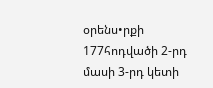օրենս•րքի 177հոդվածի 2-րդ մասի 3-րդ կետի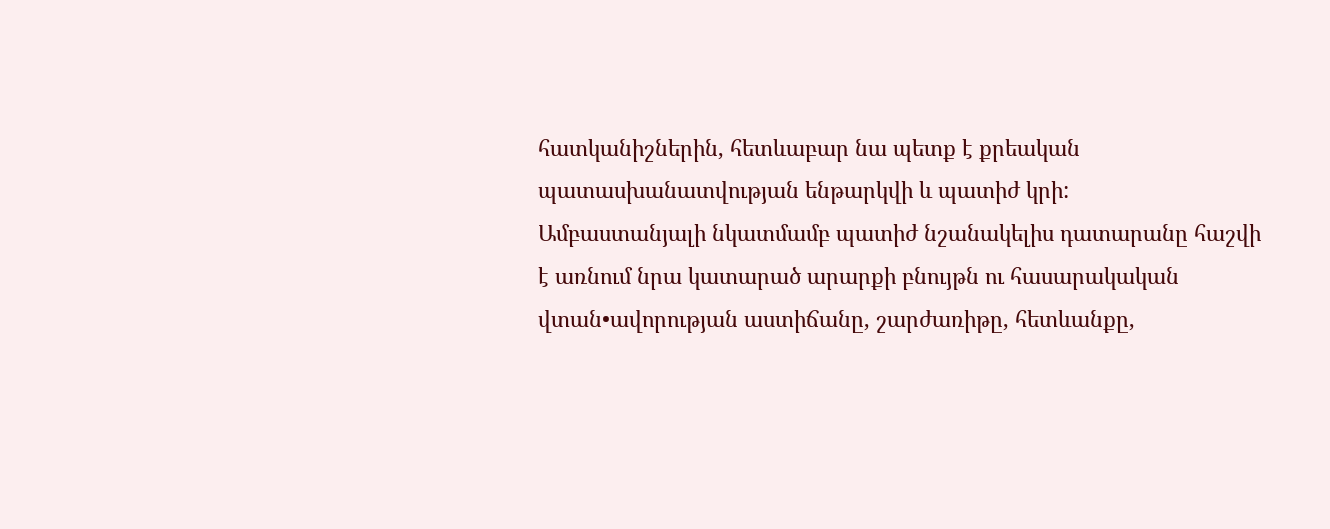հատկանիշներին, հետևաբար նա պետք է քրեական պատասխանատվության ենթարկվի և պատիժ կրի:
Ամբաստանյալի նկատմամբ պատիժ նշանակելիս դատարանը հաշվի է առնում նրա կատարած արարքի բնույթն ու հասարակական վտան•ավորության աստիճանը, շարժառիթը, հետևանքը,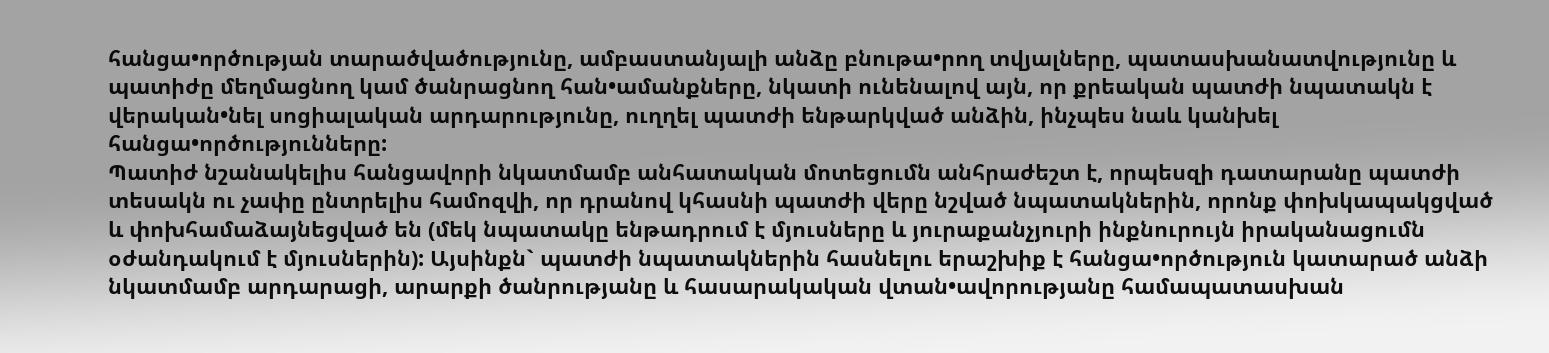հանցա•ործության տարածվածությունը, ամբաստանյալի անձը բնութա•րող տվյալները, պատասխանատվությունը և պատիժը մեղմացնող կամ ծանրացնող հան•ամանքները, նկատի ունենալով այն, որ քրեական պատժի նպատակն է վերական•նել սոցիալական արդարությունը, ուղղել պատժի ենթարկված անձին, ինչպես նաև կանխել հանցա•ործությունները:
Պատիժ նշանակելիս հանցավորի նկատմամբ անհատական մոտեցումն անհրաժեշտ է, որպեսզի դատարանը պատժի տեսակն ու չափը ընտրելիս համոզվի, որ դրանով կհասնի պատժի վերը նշված նպատակներին, որոնք փոխկապակցված և փոխհամաձայնեցված են (մեկ նպատակը ենթադրում է մյուսները և յուրաքանչյուրի ինքնուրույն իրականացումն օժանդակում է մյուսներին): Այսինքն` պատժի նպատակներին հասնելու երաշխիք է հանցա•ործություն կատարած անձի նկատմամբ արդարացի, արարքի ծանրությանը և հասարակական վտան•ավորությանը համապատասխան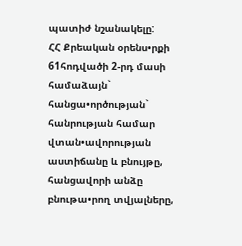պատիժ նշանակելը:
ՀՀ Քրեական օրենս•րքի 61հոդվածի 2-րդ մասի համաձայն` հանցա•ործության` հանրության համար վտան•ավորության աստիճանը և բնույթը, հանցավորի անձը բնութա•րող տվյալները,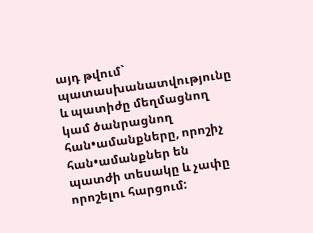այդ թվում` պատասխանատվությունը և պատիժը մեղմացնող կամ ծանրացնող հան•ամանքները, որոշիչ հան•ամանքներ են պատժի տեսակը և չափը որոշելու հարցում: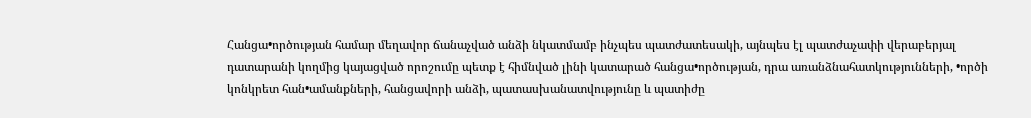Հանցա•ործության համար մեղավոր ճանաչված անձի նկատմամբ ինչպես պատժատեսակի, այնպես էլ պատժաչափի վերաբերյալ դատարանի կողմից կայացված որոշումը պետք է հիմնված լինի կատարած հանցա•ործության, դրա առանձնահատկությունների, •ործի կոնկրետ հան•ամանքների, հանցավորի անձի, պատասխանատվությունը և պատիժը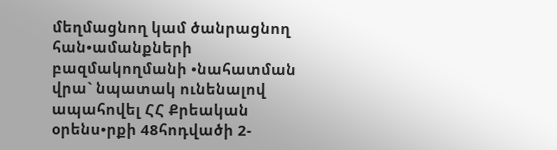մեղմացնող կամ ծանրացնող հան•ամանքների բազմակողմանի •նահատման վրա` նպատակ ունենալով ապահովել ՀՀ Քրեական օրենս•րքի 48հոդվածի 2-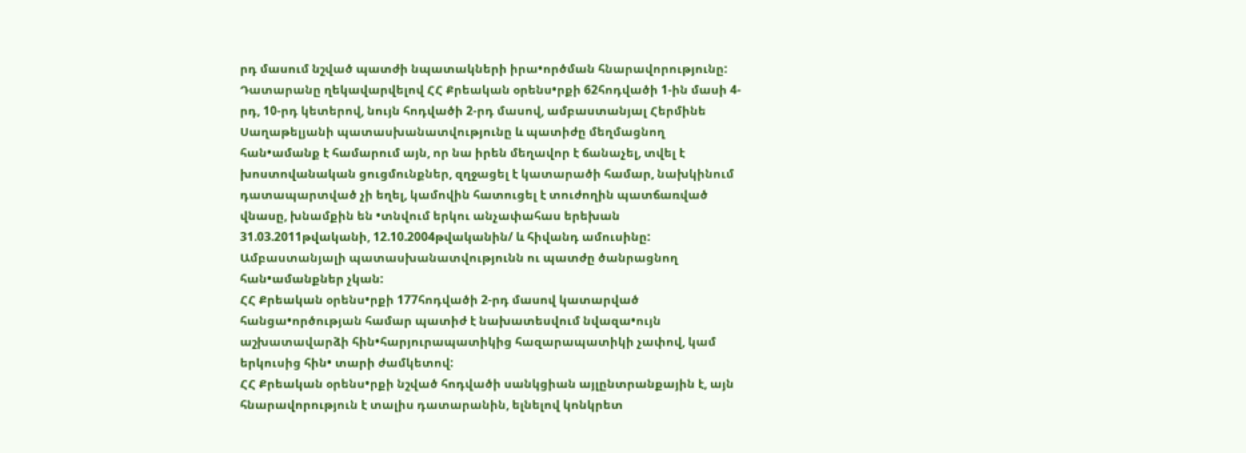րդ մասում նշված պատժի նպատակների իրա•ործման հնարավորությունը:
Դատարանը ղեկավարվելով ՀՀ Քրեական օրենս•րքի 62հոդվածի 1-ին մասի 4-րդ, 10-րդ կետերով, նույն հոդվածի 2-րդ մասով, ամբաստանյալ Հերմինե Սաղաթելյանի պատասխանատվությունը և պատիժը մեղմացնող հան•ամանք է համարում այն, որ նա իրեն մեղավոր է ճանաչել, տվել է խոստովանական ցուցմունքներ, զղջացել է կատարածի համար, նախկինում դատապարտված չի եղել, կամովին հատուցել է տուժողին պատճառված վնասը, խնամքին են •տնվում երկու անչափահաս երեխան 31.03.2011թվականի, 12.10.2004թվականին/ և հիվանդ ամուսինը:
Ամբաստանյալի պատասխանատվությունն ու պատժը ծանրացնող հան•ամանքներ չկան:
ՀՀ Քրեական օրենս•րքի 177հոդվածի 2-րդ մասով կատարված հանցա•ործության համար պատիժ է նախատեսվում նվազա•ույն աշխատավարձի հին•հարյուրապատիկից հազարապատիկի չափով, կամ երկուսից հին• տարի ժամկետով:
ՀՀ Քրեական օրենս•րքի նշված հոդվածի սանկցիան այլընտրանքային է, այն հնարավորություն է տալիս դատարանին, ելնելով կոնկրետ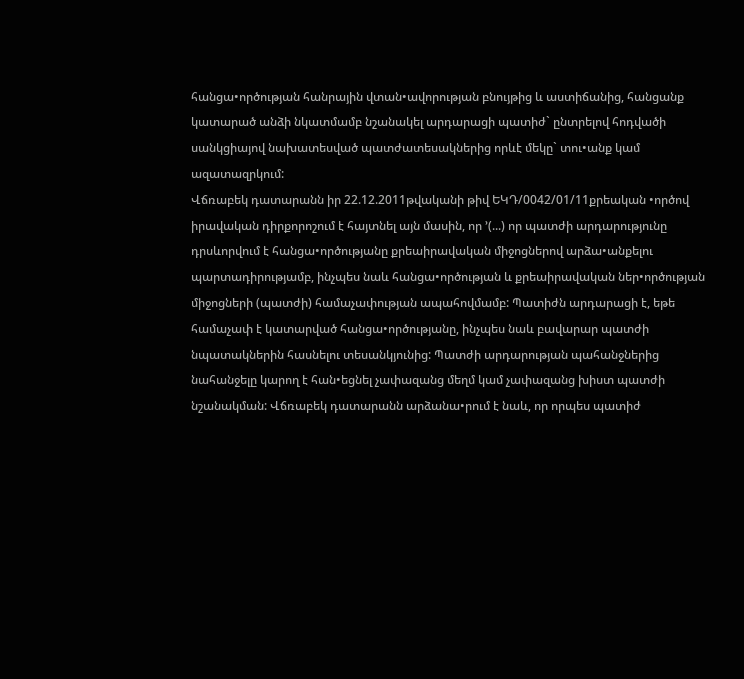հանցա•ործության հանրային վտան•ավորության բնույթից և աստիճանից, հանցանք կատարած անձի նկատմամբ նշանակել արդարացի պատիժ` ընտրելով հոդվածի սանկցիայով նախատեսված պատժատեսակներից որևէ մեկը` տու•անք կամ ազատազրկում:
Վճռաբեկ դատարանն իր 22.12.2011թվականի թիվ ԵԿԴ/0042/01/11քրեական •ործով իրավական դիրքորոշում է հայտնել այն մասին, որ ՚(...) որ պատժի արդարությունը դրսևորվում է հանցա•ործությանը քրեաիրավական միջոցներով արձա•անքելու պարտադիրությամբ, ինչպես նաև հանցա•ործության և քրեաիրավական ներ•ործության միջոցների (պատժի) համաչափության ապահովմամբ: Պատիժն արդարացի է, եթե համաչափ է կատարված հանցա•ործությանը, ինչպես նաև բավարար պատժի նպատակներին հասնելու տեսանկյունից: Պատժի արդարության պահանջներից նահանջելը կարող է հան•եցնել չափազանց մեղմ կամ չափազանց խիստ պատժի նշանակման: Վճռաբեկ դատարանն արձանա•րում է նաև, որ որպես պատիժ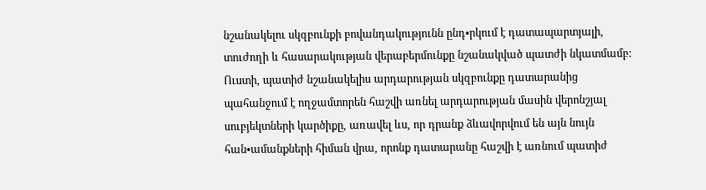նշանակելու սկզբունքի բովանդակությունն ընդ•րկում է դատապարտյալի, տուժողի և հասարակության վերաբերմունքը նշանակված պատժի նկատմամբ: Ուստի, պատիժ նշանակելիս արդարության սկզբունքը դատարանից պահանջում է ողջամտորեն հաշվի առնել արդարության մասին վերոնշյալ սուբյեկտների կարծիքը, առավել ևս, որ դրանք ձևավորվում են այն նույն հան•ամանքների հիման վրա, որոնք դատարանը հաշվի է առնում պատիժ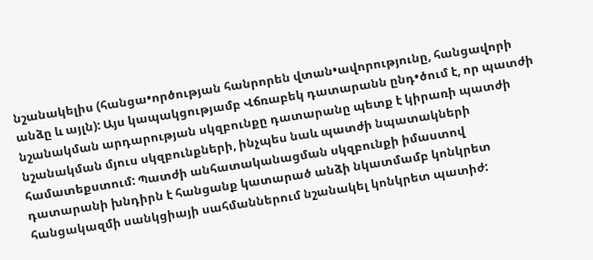նշանակելիս (հանցա•ործության հանրորեն վտան•ավորությունը, հանցավորի անձը և այլն): Այս կապակցությամբ Վճռաբեկ դատարանն ընդ•ծում է, որ պատժի նշանակման արդարության սկզբունքը դատարանը պետք է կիրառի պատժի նշանակման մյուս սկզբունքների, ինչպես նաև պատժի նպատակների համատեքստում: Պատժի անհատականացման սկզբունքի իմաստով դատարանի խնդիրն է հանցանք կատարած անձի նկատմամբ կոնկրետ հանցակազմի սանկցիայի սահմաններում նշանակել կոնկրետ պատիժ: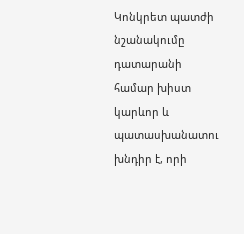Կոնկրետ պատժի նշանակումը դատարանի համար խիստ կարևոր և պատասխանատու խնդիր է, որի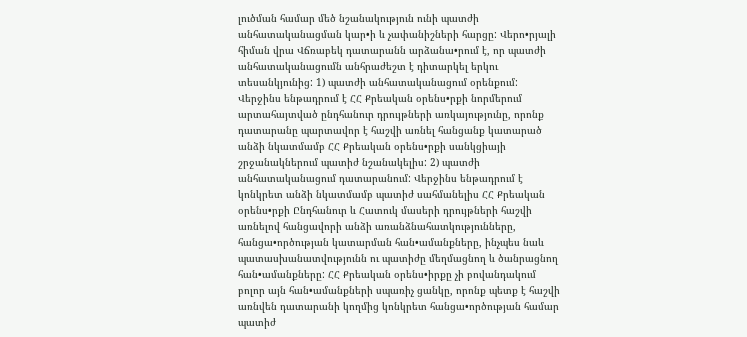լուծման համար մեծ նշանակություն ունի պատժի անհատականացման կար•ի և չափանիշների հարցը: Վերո•րյալի հիման վրա Վճռաբեկ դատարանն արձանա•րում է, որ պատժի անհատականացումն անհրաժեշտ է դիտարկել երկու տեսանկյունից: 1) պատժի անհատականացում օրենքում: Վերջինս ենթադրում է ՀՀ Քրեական օրենս•րքի նորմերում արտահայտված ընդհանուր դրույթների առկայությունը, որոնք դատարանը պարտավոր է հաշվի առնել հանցանք կատարած անձի նկատմամբ ՀՀ Քրեական օրենս•րքի սանկցիայի շրջանակներում պատիժ նշանակելիս: 2) պատժի անհատականացում դատարանում: Վերջինս ենթադրում է կոնկրետ անձի նկատմամբ պատիժ սահմանելիս ՀՀ Քրեական օրենս•րքի Ընդհանուր և Հատուկ մասերի դրույթների հաշվի առնելով հանցավորի անձի առանձնահատկությունները, հանցա•ործության կատարման հան•ամանքները, ինչպես նաև պատասխանատվությունն ու պատիժը մեղմացնող և ծանրացնող հան•ամանքները: ՀՀ Քրեական օրենս•իրքը չի բովանդակում բոլոր այն հան•ամանքների սպառիչ ցանկը, որոնք պետք է հաշվի առնվեն դատարանի կողմից կոնկրետ հանցա•ործության համար պատիժ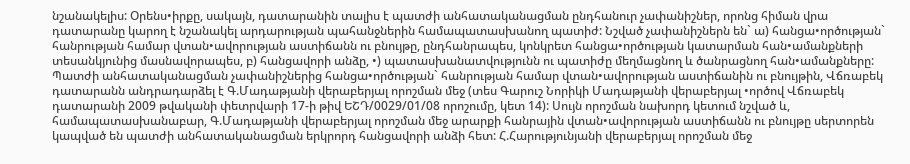նշանակելիս: Օրենս•իրքը, սակայն, դատարանին տալիս է պատժի անհատականացման ընդհանուր չափանիշներ, որոնց հիման վրա դատարանը կարող է նշանակել արդարության պահանջներին համապատասխանող պատիժ: Նշված չափանիշներն են` ա) հանցա•ործության` հանրության համար վտան•ավորության աստիճանն ու բնույթը, ընդհանրապես, կոնկրետ հանցա•ործության կատարման հան•ամանքների տեսանկյունից մասնավորապես, բ) հանցավորի անձը, •) պատասխանատվությունն ու պատիժը մեղմացնող և ծանրացնող հան•ամանքները: Պատժի անհատականացման չափանիշներից հանցա•ործության` հանրության համար վտան•ավորության աստիճանին ու բնույթին, Վճռաբեկ դատարանն անդրադարձել է Գ.Մադաթյանի վերաբերյալ որոշման մեջ (տես Գարուշ Նորիկի Մադաթյանի վերաբերյալ •ործով Վճռաբեկ դատարանի 2009 թվականի փետրվարի 17-ի թիվ ԵՇԴ/0029/01/08 որոշումը, կետ 14): Սույն որոշման նախորդ կետում նշված և, համապատասխանաբար, Գ.Մադաթյանի վերաբերյալ որոշման մեջ արարքի հանրային վտան•ավորության աստիճանն ու բնույթը սերտորեն կապված են պատժի անհատականացման երկրորդ հանցավորի անձի հետ: Հ.Հարությունյանի վերաբերյալ որոշման մեջ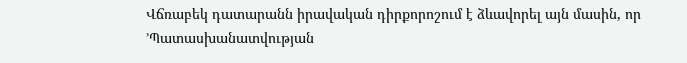Վճռաբեկ դատարանն իրավական դիրքորոշում է ձևավորել այն մասին, որ ՚Պատասխանատվության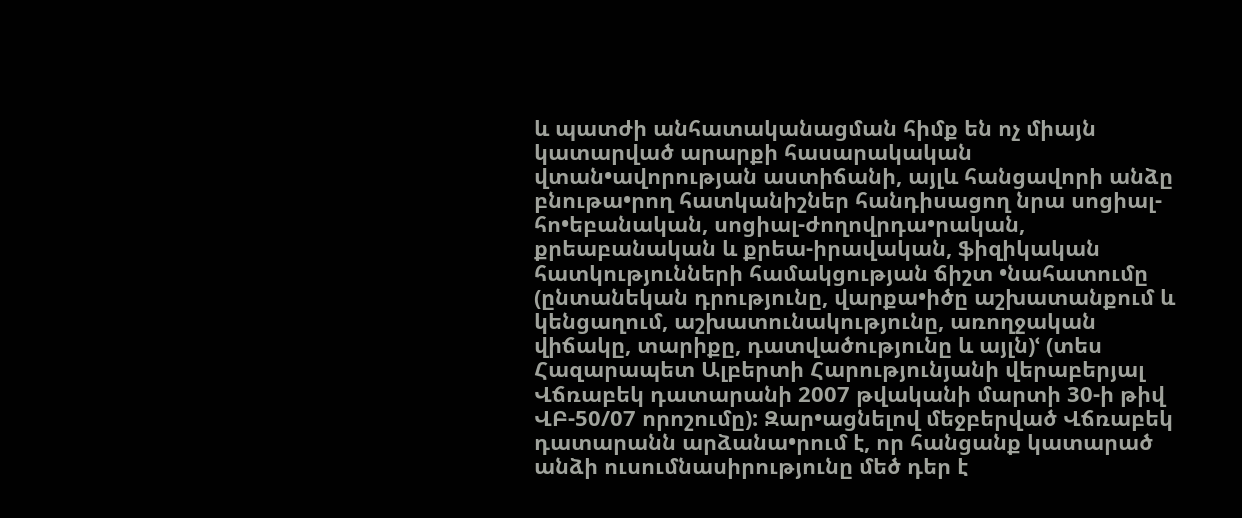և պատժի անհատականացման հիմք են ոչ միայն կատարված արարքի հասարակական վտան•ավորության աստիճանի, այլև հանցավորի անձը բնութա•րող հատկանիշներ հանդիսացող նրա սոցիալ-հո•եբանական, սոցիալ-ժողովրդա•րական, քրեաբանական և քրեա-իրավական, ֆիզիկական հատկությունների համակցության ճիշտ •նահատումը (ընտանեկան դրությունը, վարքա•իծը աշխատանքում և կենցաղում, աշխատունակությունը, առողջական վիճակը, տարիքը, դատվածությունը և այլն)ՙ (տես Հազարապետ Ալբերտի Հարությունյանի վերաբերյալ Վճռաբեկ դատարանի 2007 թվականի մարտի 30-ի թիվ ՎԲ-50/07 որոշումը): Զար•ացնելով մեջբերված Վճռաբեկ դատարանն արձանա•րում է, որ հանցանք կատարած անձի ուսումնասիրությունը մեծ դեր է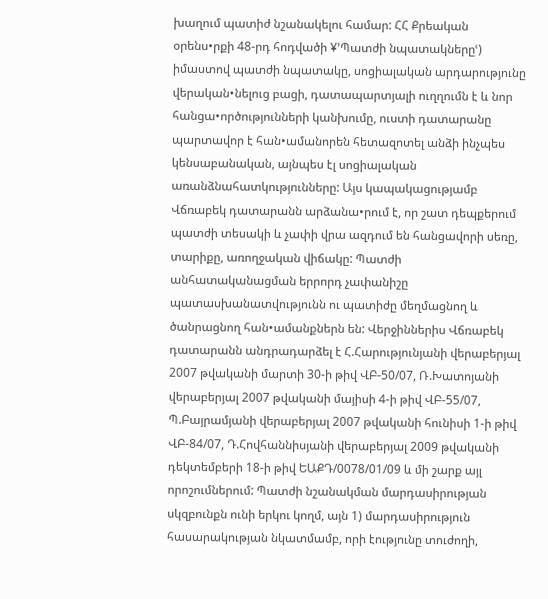խաղում պատիժ նշանակելու համար: ՀՀ Քրեական օրենս•րքի 48-րդ հոդվածի ¥՚Պատժի նպատակներըՙ) իմաստով պատժի նպատակը, սոցիալական արդարությունը վերական•նելուց բացի, դատապարտյալի ուղղումն է և նոր հանցա•ործությունների կանխումը, ուստի դատարանը պարտավոր է հան•ամանորեն հետազոտել անձի ինչպես կենսաբանական, այնպես էլ սոցիալական առանձնահատկությունները: Այս կապակացությամբ Վճռաբեկ դատարանն արձանա•րում է, որ շատ դեպքերում պատժի տեսակի և չափի վրա ազդում են հանցավորի սեռը, տարիքը, առողջական վիճակը: Պատժի անհատականացման երրորդ չափանիշը պատասխանատվությունն ու պատիժը մեղմացնող և ծանրացնող հան•ամանքներն են: Վերջիններիս Վճռաբեկ դատարանն անդրադարձել է Հ.Հարությունյանի վերաբերյալ 2007 թվականի մարտի 30-ի թիվ ՎԲ-50/07, Ռ.Խատոյանի վերաբերյալ 2007 թվականի մայիսի 4-ի թիվ ՎԲ-55/07, Պ.Բայրամյանի վերաբերյալ 2007 թվականի հունիսի 1-ի թիվ ՎԲ-84/07, Դ.Հովհաննիսյանի վերաբերյալ 2009 թվականի դեկտեմբերի 18-ի թիվ ԵԱՔԴ/0078/01/09 և մի շարք այլ որոշումներում: Պատժի նշանակման մարդասիրության սկզբունքն ունի երկու կողմ, այն 1) մարդասիրություն հասարակության նկատմամբ, որի էությունը տուժողի,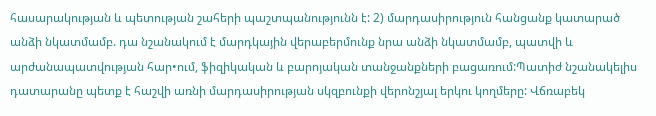հասարակության և պետության շահերի պաշտպանությունն է: 2) մարդասիրություն հանցանք կատարած անձի նկատմամբ. դա նշանակում է մարդկային վերաբերմունք նրա անձի նկատմամբ, պատվի և արժանապատվության հար•ում, ֆիզիկական և բարոյական տանջանքների բացառում:Պատիժ նշանակելիս դատարանը պետք է հաշվի առնի մարդասիրության սկզբունքի վերոնշյալ երկու կողմերը: Վճռաբեկ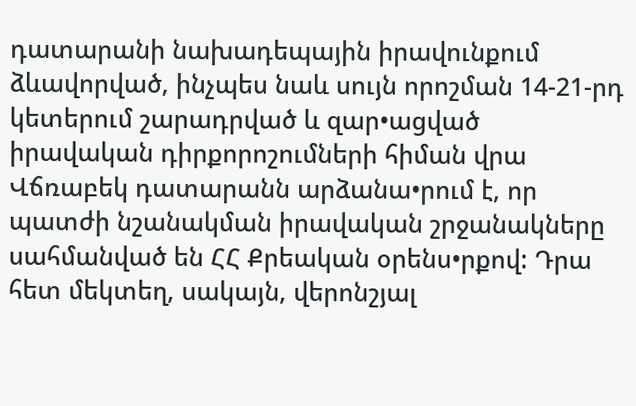դատարանի նախադեպային իրավունքում ձևավորված, ինչպես նաև սույն որոշման 14-21-րդ կետերում շարադրված և զար•ացված իրավական դիրքորոշումների հիման վրա Վճռաբեկ դատարանն արձանա•րում է, որ պատժի նշանակման իրավական շրջանակները սահմանված են ՀՀ Քրեական օրենս•րքով: Դրա հետ մեկտեղ, սակայն, վերոնշյալ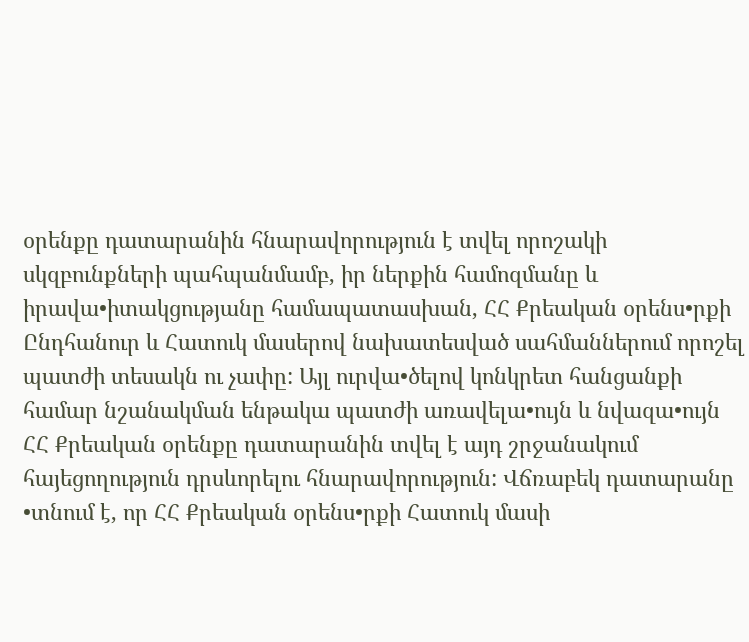օրենքը դատարանին հնարավորություն է տվել որոշակի սկզբունքների պահպանմամբ, իր ներքին համոզմանը և իրավա•իտակցությանը համապատասխան, ՀՀ Քրեական օրենս•րքի Ընդհանուր և Հատուկ մասերով նախատեսված սահմաններում որոշել պատժի տեսակն ու չափը: Այլ ուրվա•ծելով կոնկրետ հանցանքի համար նշանակման ենթակա պատժի առավելա•ույն և նվազա•ույն ՀՀ Քրեական օրենքը դատարանին տվել է այդ շրջանակում հայեցողություն դրսևորելու հնարավորություն: Վճռաբեկ դատարանը •տնում է, որ ՀՀ Քրեական օրենս•րքի Հատուկ մասի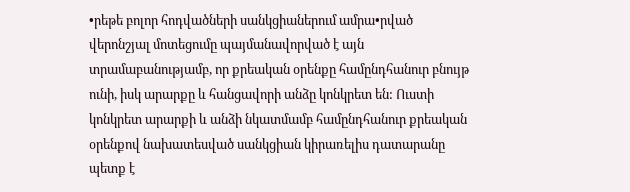•րեթե բոլոր հոդվածների սանկցիաներում ամրա•րված վերոնշյալ մոտեցումը պայմանավորված է այն տրամաբանությամբ, որ քրեական օրենքը համընդհանուր բնույթ ունի, իսկ արարքը և հանցավորի անձը կոնկրետ են: Ուստի կոնկրետ արարքի և անձի նկատմամբ համընդհանուր քրեական օրենքով նախատեսված սանկցիան կիրառելիս դատարանը պետք է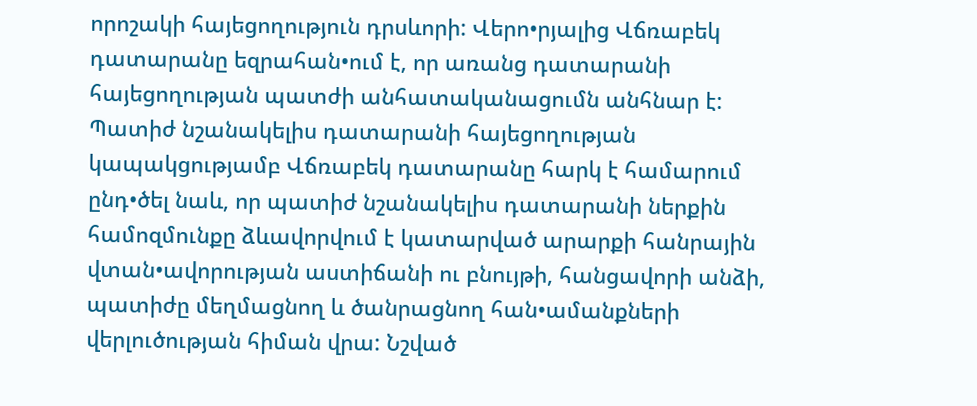որոշակի հայեցողություն դրսևորի: Վերո•րյալից Վճռաբեկ դատարանը եզրահան•ում է, որ առանց դատարանի հայեցողության պատժի անհատականացումն անհնար է: Պատիժ նշանակելիս դատարանի հայեցողության կապակցությամբ Վճռաբեկ դատարանը հարկ է համարում ընդ•ծել նաև, որ պատիժ նշանակելիս դատարանի ներքին համոզմունքը ձևավորվում է կատարված արարքի հանրային վտան•ավորության աստիճանի ու բնույթի, հանցավորի անձի, պատիժը մեղմացնող և ծանրացնող հան•ամանքների վերլուծության հիման վրա: Նշված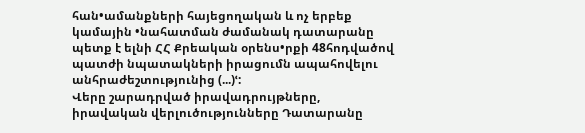հան•ամանքների հայեցողական և ոչ երբեք կամային •նահատման ժամանակ դատարանը պետք է ելնի ՀՀ Քրեական օրենս•րքի 48հոդվածով պատժի նպատակների իրացումն ապահովելու անհրաժեշտությունից (...)ՙ:
Վերը շարադրված իրավադրույթները, իրավական վերլուծությունները Դատարանը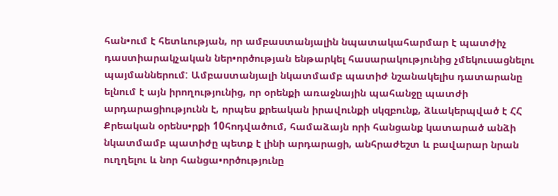հան•ում է հետևության, որ ամբաստանյալին նպատակահարմար է պատժիչ դաստիարակչական ներ•ործության ենթարկել հասարակությունից չմեկուսացնելու պայմաններում: Ամբաստանյալի նկատմամբ պատիժ նշանակելիս դատարանը ելնում է այն իրողությունից, որ օրենքի առաջնային պահանջը պատժի արդարացիությունն է, որպես քրեական իրավունքի սկզբունք, ձևակերպված է ՀՀ Քրեական օրենս•րքի 10հոդվածում, համաձայն որի հանցանք կատարած անձի նկատմամբ պատիժը պետք է լինի արդարացի, անհրաժեշտ և բավարար նրան ուղղելու և նոր հանցա•ործությունը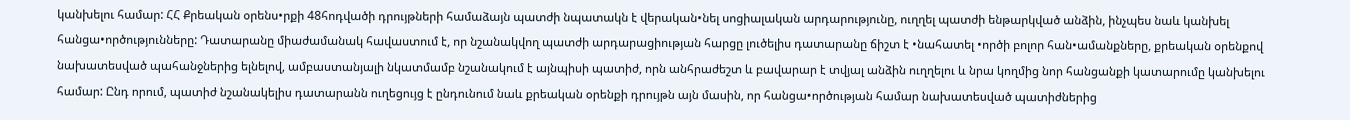կանխելու համար: ՀՀ Քրեական օրենս•րքի 48հոդվածի դրույթների համաձայն պատժի նպատակն է վերական•նել սոցիալական արդարությունը, ուղղել պատժի ենթարկված անձին, ինչպես նաև կանխել հանցա•ործությունները: Դատարանը միաժամանակ հավաստում է, որ նշանակվող պատժի արդարացիության հարցը լուծելիս դատարանը ճիշտ է •նահատել •ործի բոլոր հան•ամանքները, քրեական օրենքով նախատեսված պահանջներից ելնելով, ամբաստանյալի նկատմամբ նշանակում է այնպիսի պատիժ, որն անհրաժեշտ և բավարար է տվյալ անձին ուղղելու և նրա կողմից նոր հանցանքի կատարումը կանխելու համար: Ընդ որում, պատիժ նշանակելիս դատարանն ուղեցույց է ընդունում նաև քրեական օրենքի դրույթն այն մասին, որ հանցա•ործության համար նախատեսված պատիժներից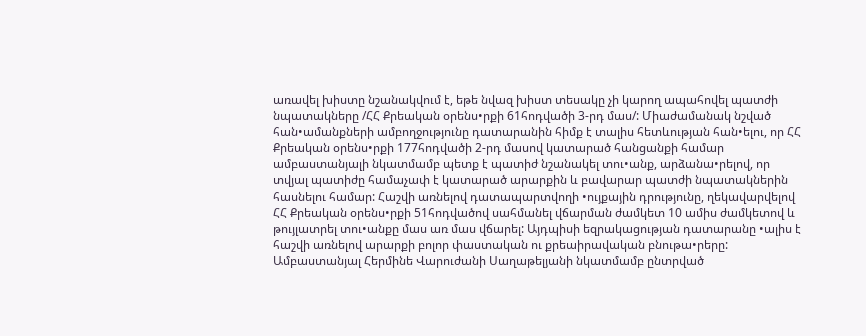առավել խիստը նշանակվում է, եթե նվազ խիստ տեսակը չի կարող ապահովել պատժի նպատակները /ՀՀ Քրեական օրենս•րքի 61հոդվածի 3-րդ մաս/: Միաժամանակ նշված հան•ամանքների ամբողջությունը դատարանին հիմք է տալիս հետևության հան•ելու, որ ՀՀ Քրեական օրենս•րքի 177հոդվածի 2-րդ մասով կատարած հանցանքի համար ամբաստանյալի նկատմամբ պետք է պատիժ նշանակել տու•անք, արձանա•րելով, որ տվյալ պատիժը համաչափ է կատարած արարքին և բավարար պատժի նպատակներին հասնելու համար: Հաշվի առնելով դատապարտվողի •ույքային դրությունը, ղեկավարվելով ՀՀ Քրեական օրենս•րքի 51հոդվածով սահմանել վճարման ժամկետ 10 ամիս ժամկետով և թույլատրել տու•անքը մաս առ մաս վճարել: Այդպիսի եզրակացության դատարանը •ալիս է հաշվի առնելով արարքի բոլոր փաստական ու քրեաիրավական բնութա•րերը:
Ամբաստանյալ Հերմինե Վարուժանի Սաղաթելյանի նկատմամբ ընտրված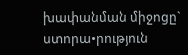խափանման միջոցը` ստորա•րություն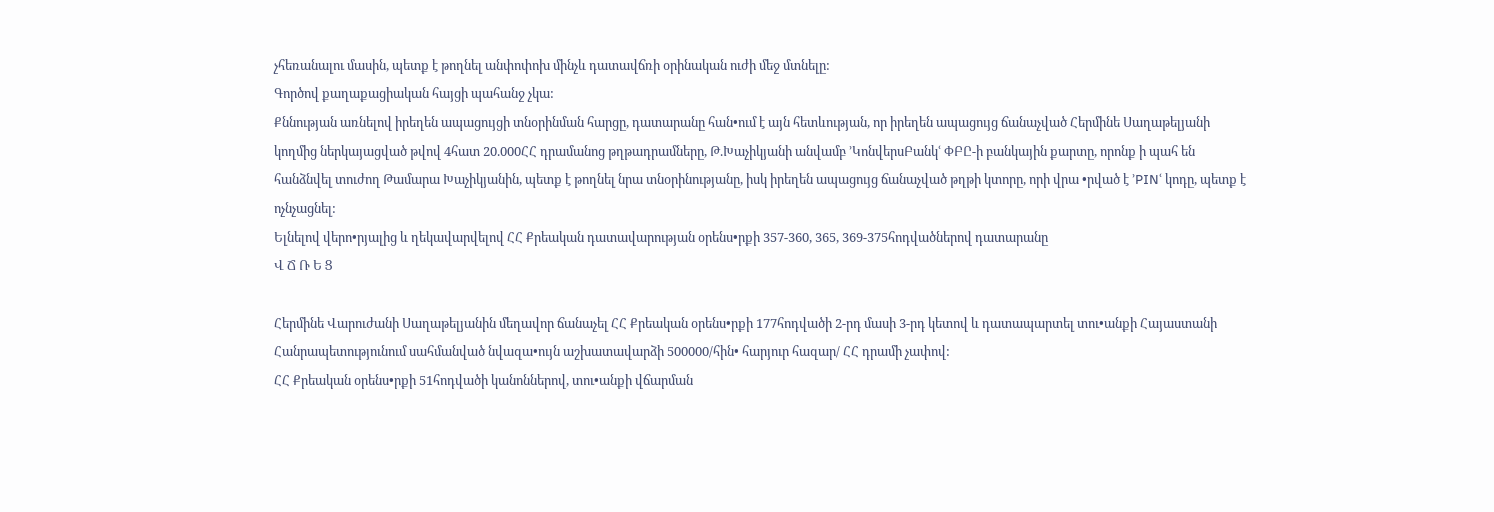չհեռանալու մասին, պետք է թողնել անփոփոխ մինչև դատավճռի օրինական ուժի մեջ մտնելը:
Գործով քաղաքացիական հայցի պահանջ չկա:
Քննության առնելով իրեղեն ապացույցի տնօրինման հարցը, դատարանը հան•ում է այն հետևության, որ իրեղեն ապացույց ճանաչված Հերմինե Սաղաթելյանի կողմից ներկայացված թվով 4հատ 20.000ՀՀ դրամանոց թղթադրամները, Թ.Խաչիկյանի անվամբ ՚ԿոնվերսԲանկՙ ՓԲԸ-ի բանկային քարտը, որոնք ի պահ են հանձնվել տուժող Թամարա Խաչիկյանին, պետք է թողնել նրա տնօրինությանը, իսկ իրեղեն ապացույց ճանաչված թղթի կտորը, որի վրա •րված է ՚PINՙ կոդը, պետք է ոչնչացնել:
Ելնելով վերո•րյալից և ղեկավարվելով ՀՀ Քրեական դատավարության օրենս•րքի 357-360, 365, 369-375հոդվածներով դատարանը
Վ Ճ Ռ Ե Ց

Հերմինե Վարուժանի Սաղաթելյանին մեղավոր ճանաչել ՀՀ Քրեական օրենս•րքի 177հոդվածի 2-րդ մասի 3-րդ կետով և դատապարտել տու•անքի Հայաստանի Հանրապետությունում սահմանված նվազա•ույն աշխատավարձի 500000/հին• հարյուր հազար/ ՀՀ դրամի չափով:
ՀՀ Քրեական օրենս•րքի 51հոդվածի կանոններով, տու•անքի վճարման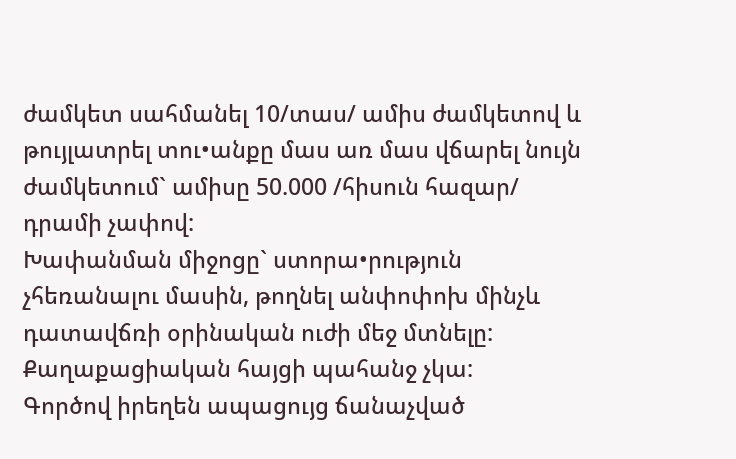ժամկետ սահմանել 10/տաս/ ամիս ժամկետով և թույլատրել տու•անքը մաս առ մաս վճարել նույն ժամկետում` ամիսը 50.000 /հիսուն հազար/ դրամի չափով:
Խափանման միջոցը` ստորա•րություն չհեռանալու մասին, թողնել անփոփոխ մինչև դատավճռի օրինական ուժի մեջ մտնելը:
Քաղաքացիական հայցի պահանջ չկա:
Գործով իրեղեն ապացույց ճանաչված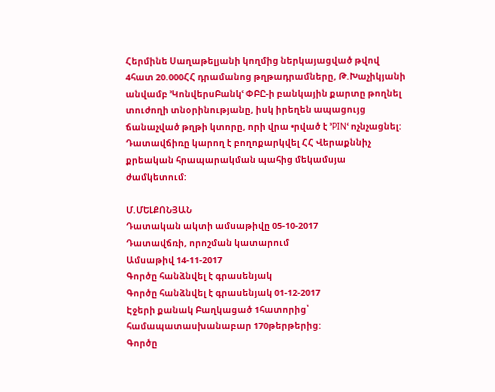Հերմինե Սաղաթելյանի կողմից ներկայացված թվով 4հատ 20.000ՀՀ դրամանոց թղթադրամները, Թ.Խաչիկյանի անվամբ ՚ԿոնվերսԲանկՙ ՓԲԸ-ի բանկային քարտը թողնել տուժողի տնօրինությանը, իսկ իրեղեն ապացույց ճանաչված թղթի կտորը, որի վրա •րված է ՚PINՙ ոչնչացնել:
Դատավճիռը կարող է բողոքարկվել ՀՀ Վերաքննիչ քրեական հրապարակման պահից մեկամսյա ժամկետում:

Մ.ՄԵԼՔՈՆՅԱՆ
Դատական ակտի ամսաթիվը 05-10-2017
Դատավճռի, որոշման կատարում
Ամսաթիվ 14-11-2017
Գործը հանձնվել է գրասենյակ
Գործը հանձնվել է գրասենյակ 01-12-2017
Էջերի քանակ Բաղկացած 1հատորից՝ համապատասխանաբար 170թերթերից:
Գործը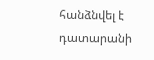հանձնվել է դատարանի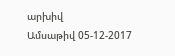արխիվ
Ամսաթիվ 05-12-2017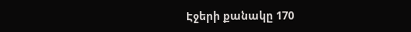Էջերի քանակը 170